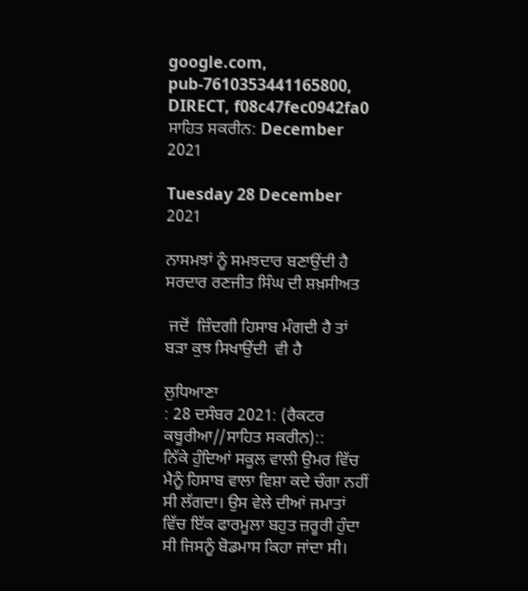google.com, pub-7610353441165800, DIRECT, f08c47fec0942fa0 ਸਾਹਿਤ ਸਕਰੀਨ: December 2021

Tuesday 28 December 2021

ਨਾਸਮਝਾਂ ਨੂੰ ਸਮਝਦਾਰ ਬਣਾਉਂਦੀ ਹੈ ਸਰਦਾਰ ਰਣਜੀਤ ਸਿੰਘ ਦੀ ਸ਼ਖ਼ਸੀਅਤ

 ਜਦੋਂ  ਜ਼ਿੰਦਗੀ ਹਿਸਾਬ ਮੰਗਦੀ ਹੈ ਤਾਂ ਬੜਾ ਕੁਝ ਸਿਖਾਉਂਦੀ  ਵੀ ਹੈ

ਲੁਧਿਆਣਾ
: 28 ਦਸੰਬਰ 2021: (ਰੈਕਟਰ ਕਥੂਰੀਆ//ਸਾਹਿਤ ਸਕਰੀਨ)::
ਨਿੱਕੇ ਹੁੰਦਿਆਂ ਸਕੂਲ ਵਾਲੀ ਉਮਰ ਵਿੱਚ ਮੈਨੂੰ ਹਿਸਾਬ ਵਾਲਾ ਵਿਸ਼ਾ ਕਦੇ ਚੰਗਾ ਨਹੀਂ ਸੀ ਲੱਗਦਾ। ਉਸ ਵੇਲੇ ਦੀਆਂ ਜਮਾਤਾਂ ਵਿੱਚ ਇੱਕ ਫਾਰਮੂਲਾ ਬਹੁਤ ਜ਼ਰੂਰੀ ਹੁੰਦਾ ਸੀ ਜਿਸਨੂੰ ਬੋਡਮਾਸ ਕਿਹਾ ਜਾਂਦਾ ਸੀ।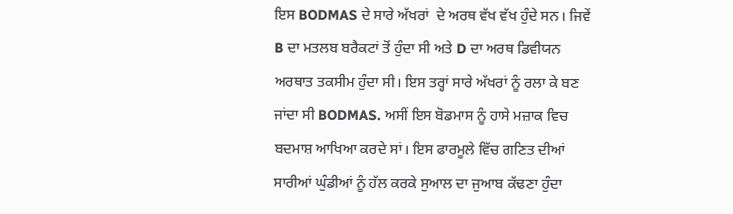ਇਸ BODMAS ਦੇ ਸਾਰੇ ਅੱਖਰਾਂ  ਦੇ ਅਰਥ ਵੱਖ ਵੱਖ ਹੁੰਦੇ ਸਨ। ਜਿਵੇਂ B ਦਾ ਮਤਲਬ ਬਰੈਕਟਾਂ ਤੋਂ ਹੁੰਦਾ ਸੀ ਅਤੇ D ਦਾ ਅਰਥ ਡਿਵੀਯਨ ਅਰਥਾਤ ਤਕਸੀਮ ਹੁੰਦਾ ਸੀ। ਇਸ ਤਰ੍ਹਾਂ ਸਾਰੇ ਅੱਖਰਾਂ ਨੂੰ ਰਲਾ ਕੇ ਬਣ ਜਾਂਦਾ ਸੀ BODMAS. ਅਸੀਂ ਇਸ ਬੋਡਮਾਸ ਨੂੰ ਹਾਸੇ ਮਜ਼ਾਕ ਵਿਚ ਬਦਮਾਸ਼ ਆਖਿਆ ਕਰਦੇ ਸਾਂ। ਇਸ ਫਾਰਮੂਲੇ ਵਿੱਚ ਗਣਿਤ ਦੀਆਂ ਸਾਰੀਆਂ ਘੁੰਡੀਆਂ ਨੂੰ ਹੱਲ ਕਰਕੇ ਸੁਆਲ ਦਾ ਜੁਆਬ ਕੱਢਣਾ ਹੁੰਦਾ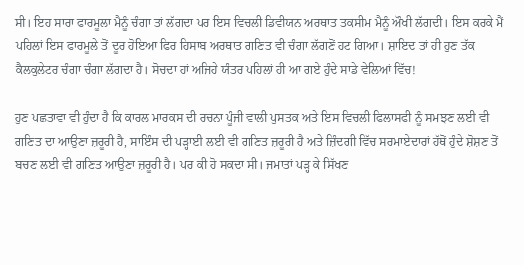ਸੀ। ਇਹ ਸਾਰਾ ਫਾਰਮੂਲਾ ਮੈਨੂੰ ਚੰਗਾ ਤਾਂ ਲੱਗਦਾ ਪਰ ਇਸ ਵਿਚਲੀ ਡਿਵੀਯਨ ਅਰਥਾਤ ਤਕਸੀਮ ਮੈਨੂੰ ਔਖੀ ਲੱਗਦੀ। ਇਸ ਕਰਕੇ ਮੈਂ ਪਹਿਲਾਂ ਇਸ ਫਾਰਮੂਲੇ ਤੋਂ ਦੂਰ ਹੋਇਆ ਫਿਰ ਹਿਸਾਬ ਅਰਥਾਤ ਗਣਿਤ ਵੀ ਚੰਗਾ ਲੱਗਣੋਂ ਹਟ ਗਿਆ। ਸ਼ਾਇਦ ਤਾਂ ਹੀ ਹੁਣ ਤੱਕ ਕੈਲਕੁਲੇਟਰ ਚੰਗਾ ਚੰਗਾ ਲੱਗਦਾ ਹੈ। ਸੋਚਦਾ ਹਾਂ ਅਜਿਹੇ ਯੰਤਰ ਪਹਿਲਾਂ ਹੀ ਆ ਗਏ ਹੁੰਦੇ ਸਾਡੇ ਵੇਲਿਆਂ ਵਿੱਚ!

ਹੁਣ ਪਛਤਾਵਾ ਵੀ ਹੁੰਦਾ ਹੈ ਕਿ ਕਾਰਲ ਮਾਰਕਸ ਦੀ ਰਚਨਾ ਪੂੰਜੀ ਵਾਲੀ ਪੁਸਤਕ ਅਤੇ ਇਸ ਵਿਚਲੀ ਫਿਲਾਸਫੀ ਨੂੰ ਸਮਝਣ ਲਈ ਵੀ ਗਣਿਤ ਦਾ ਆਉਣਾ ਜ਼ਰੂਰੀ ਹੈ, ਸਾਇੰਸ ਦੀ ਪੜ੍ਹਾਈ ਲਈ ਵੀ ਗਣਿਤ ਜ਼ਰੂਰੀ ਹੈ ਅਤੇ ਜ਼ਿੰਦਗੀ ਵਿੱਚ ਸਰਮਾਏਦਾਰਾਂ ਹੱਥੋਂ ਹੁੰਦੇ ਸ਼ੋਸ਼ਣ ਤੋਂ ਬਚਣ ਲਈ ਵੀ ਗਣਿਤ ਆਉਣਾ ਜ਼ਰੂਰੀ ਹੈ। ਪਰ ਕੀ ਹੋ ਸਕਦਾ ਸੀ। ਜਮਾਤਾਂ ਪੜ੍ਹ ਕੇ ਸਿੱਖਣ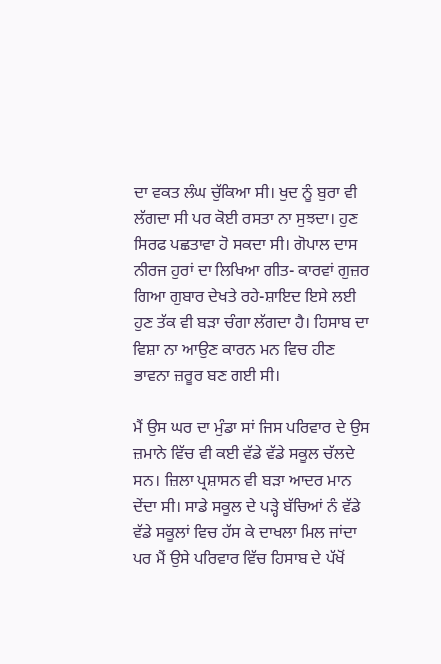ਦਾ ਵਕਤ ਲੰਘ ਚੁੱਕਿਆ ਸੀ। ਖੁਦ ਨੂੰ ਬੁਰਾ ਵੀ ਲੱਗਦਾ ਸੀ ਪਰ ਕੋਈ ਰਸਤਾ ਨਾ ਸੁਝਦਾ। ਹੁਣ ਸਿਰਫ ਪਛਤਾਵਾ ਹੋ ਸਕਦਾ ਸੀ। ਗੋਪਾਲ ਦਾਸ ਨੀਰਜ ਹੁਰਾਂ ਦਾ ਲਿਖਿਆ ਗੀਤ- ਕਾਰਵਾਂ ਗੁਜ਼ਰ ਗਿਆ ਗੁਬਾਰ ਦੇਖਤੇ ਰਹੇ-ਸ਼ਾਇਦ ਇਸੇ ਲਈ ਹੁਣ ਤੱਕ ਵੀ ਬੜਾ ਚੰਗਾ ਲੱਗਦਾ ਹੈ। ਹਿਸਾਬ ਦਾ ਵਿਸ਼ਾ ਨਾ ਆਉਣ ਕਾਰਨ ਮਨ ਵਿਚ ਹੀਣ ਭਾਵਨਾ ਜ਼ਰੂਰ ਬਣ ਗਈ ਸੀ।

ਮੈਂ ਉਸ ਘਰ ਦਾ ਮੁੰਡਾ ਸਾਂ ਜਿਸ ਪਰਿਵਾਰ ਦੇ ਉਸ ਜ਼ਮਾਨੇ ਵਿੱਚ ਵੀ ਕਈ ਵੱਡੇ ਵੱਡੇ ਸਕੂਲ ਚੱਲਦੇ ਸਨ। ਜ਼ਿਲਾ ਪ੍ਰਸ਼ਾਸਨ ਵੀ ਬੜਾ ਆਦਰ ਮਾਨ ਦੇਂਦਾ ਸੀ। ਸਾਡੇ ਸਕੂਲ ਦੇ ਪੜ੍ਹੇ ਬੱਚਿਆਂ ਨੰ ਵੱਡੇ ਵੱਡੇ ਸਕੂਲਾਂ ਵਿਚ ਹੱਸ ਕੇ ਦਾਖਲਾ ਮਿਲ ਜਾਂਦਾ ਪਰ ਮੈਂ ਉਸੇ ਪਰਿਵਾਰ ਵਿੱਚ ਹਿਸਾਬ ਦੇ ਪੱਖੋਂ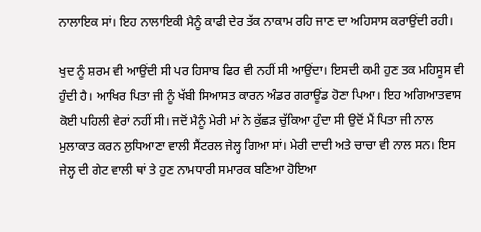ਨਾਲਾਇਕ ਸਾਂ। ਇਹ ਨਾਲਾਇਕੀ ਮੈਨੂੰ ਕਾਫੀ ਦੇਰ ਤੱਕ ਨਾਕਾਮ ਰਹਿ ਜਾਣ ਦਾ ਅਹਿਸਾਸ ਕਰਾਉਂਦੀ ਰਹੀ।

ਖੁਦ ਨੂੰ ਸ਼ਰਮ ਵੀ ਆਉਂਦੀ ਸੀ ਪਰ ਹਿਸਾਬ ਫਿਰ ਵੀ ਨਹੀਂ ਸੀ ਆਉਂਦਾ। ਇਸਦੀ ਕਮੀ ਹੁਣ ਤਕ ਮਹਿਸੂਸ ਵੀ ਹੁੰਦੀ ਹੈ। ਆਖਿਰ ਪਿਤਾ ਜੀ ਨੂੰ ਖੱਬੀ ਸਿਆਸਤ ਕਾਰਨ ਅੰਡਰ ਗਰਾਊਂਡ ਹੋਣਾ ਪਿਆ। ਇਹ ਅਗਿਆਤਵਾਸ ਕੋਈ ਪਹਿਲੀ ਵੇਰਾਂ ਨਹੀਂ ਸੀ। ਜਦੋਂ ਮੈਨੂੰ ਮੇਰੀ ਮਾਂ ਨੇ ਕੁੱਛੜ ਚੁੱਕਿਆ ਹੁੰਦਾ ਸੀ ਉਦੋਂ ਮੈਂ ਪਿਤਾ ਜੀ ਨਾਲ ਮੁਲਾਕਾਤ ਕਰਨ ਲੁਧਿਆਣਾ ਵਾਲੀ ਸੈਂਟਰਲ ਜੇਲ੍ਹ ਗਿਆ ਸਾਂ। ਮੇਰੀ ਦਾਦੀ ਅਤੇ ਚਾਚਾ ਵੀ ਨਾਲ ਸਨ। ਇਸ ਜੇਲ੍ਹ ਦੀ ਗੇਟ ਵਾਲੀ ਥਾਂ ਤੇ ਹੁਣ ਨਾਮਧਾਰੀ ਸਮਾਰਕ ਬਣਿਆ ਹੋਇਆ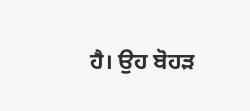ਹੈ। ਉਹ ਬੋਹੜ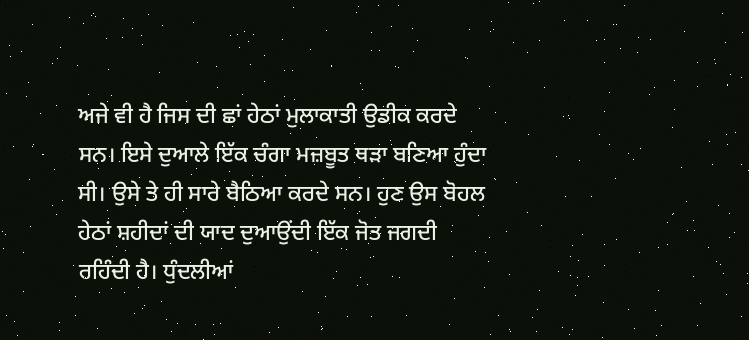ਅਜੇ ਵੀ ਹੈ ਜਿਸ ਦੀ ਛਾਂ ਹੇਠਾਂ ਮੁਲਾਕਾਤੀ ਉਡੀਕ ਕਰਦੇ ਸਨ। ਇਸੇ ਦੁਆਲੇ ਇੱਕ ਚੰਗਾ ਮਜ਼ਬੂਤ ਥੜਾ ਬਣਿਆ ਹੁੰਦਾ ਸੀ। ਉਸੇ ਤੇ ਹੀ ਸਾਰੇ ਬੈਠਿਆ ਕਰਦੇ ਸਨ। ਹੁਣ ਉਸ ਬੋਹਲ ਹੇਠਾਂ ਸ਼ਹੀਦਾਂ ਦੀ ਯਾਦ ਦੁਆਉਂਦੀ ਇੱਕ ਜੋਤ ਜਗਦੀ ਰਹਿੰਦੀ ਹੈ। ਧੁੰਦਲੀਆਂ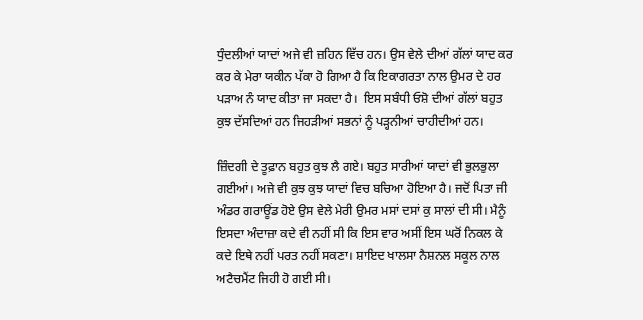ਧੁੰਦਲੀਆਂ ਯਾਦਾਂ ਅਜੇ ਵੀ ਜ਼ਹਿਨ ਵਿੱਚ ਹਨ। ਉਸ ਵੇਲੇ ਦੀਆਂ ਗੱਲਾਂ ਯਾਦ ਕਰ ਕਰ ਕੇ ਮੇਰਾ ਯਕੀਨ ਪੱਕਾ ਹੋ ਗਿਆ ਹੈ ਕਿ ਇਕਾਗਰਤਾ ਨਾਲ ਉਮਰ ਦੇ ਹਰ ਪੜਾਅ ਨੰ ਯਾਦ ਕੀਤਾ ਜਾ ਸਕਦਾ ਹੈ।  ਇਸ ਸਬੰਧੀ ਓਸ਼ੋ ਦੀਆਂ ਗੱਲਾਂ ਬਹੁਤ ਕੁਝ ਦੱਸਦਿਆਂ ਹਨ ਜਿਹੜੀਆਂ ਸਭਨਾਂ ਨੂੰ ਪੜ੍ਹਨੀਆਂ ਚਾਹੀਦੀਆਂ ਹਨ।

ਜ਼ਿੰਦਗੀ ਦੇ ਤੂਫ਼ਾਨ ਬਹੁਤ ਕੁਝ ਲੈ ਗਏ। ਬਹੁਤ ਸਾਰੀਆਂ ਯਾਦਾਂ ਵੀ ਭੁਲਭੁਲਾ ਗਈਆਂ। ਅਜੇ ਵੀ ਕੁਝ ਕੁਝ ਯਾਦਾਂ ਵਿਚ ਬਚਿਆ ਹੋਇਆ ਹੈ। ਜਦੋਂ ਪਿਤਾ ਜੀ ਅੰਡਰ ਗਰਾਊਂਡ ਹੋਏ ਉਸ ਵੇਲੇ ਮੇਰੀ ਉਮਰ ਮਸਾਂ ਦਸਾਂ ਕੁ ਸਾਲਾਂ ਦੀ ਸੀ। ਮੈਨੂੰ ਇਸਦਾ ਅੰਦਾਜ਼ਾ ਕਦੇ ਵੀ ਨਹੀਂ ਸੀ ਕਿ ਇਸ ਵਾਰ ਅਸੀਂ ਇਸ ਘਰੋਂ ਨਿਕਲ ਕੇ ਕਦੇ ਇਥੇ ਨਹੀਂ ਪਰਤ ਨਹੀਂ ਸਕਣਾ। ਸ਼ਾਇਦ ਖਾਲਸਾ ਨੈਸ਼ਨਲ ਸਕੂਲ ਨਾਲ ਅਟੈਚਮੈਂਟ ਜਿਹੀ ਹੋ ਗਈ ਸੀ।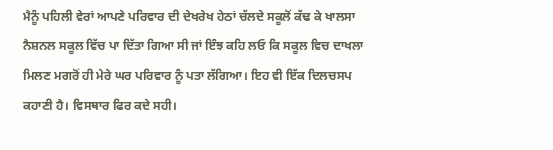ਮੈਨੂੰ ਪਹਿਲੀ ਵੇਰਾਂ ਆਪਣੇ ਪਰਿਵਾਰ ਦੀ ਦੇਖਰੇਖ ਹੇਠਾਂ ਚੱਲਦੇ ਸਕੂਲੋਂ ਕੱਢ ਕੇ ਖਾਲਸਾ ਨੈਸ਼ਨਲ ਸਕੂਲ ਵਿੱਚ ਪਾ ਦਿੱਤਾ ਗਿਆ ਸੀ ਜਾਂ ਇੰਝ ਕਹਿ ਲਓ ਕਿ ਸਕੂਲ ਵਿਚ ਦਾਖਲਾ ਮਿਲਣ ਮਗਰੋਂ ਹੀ ਮੇਰੇ ਘਰ ਪਰਿਵਾਰ ਨੂੰ ਪਤਾ ਲੱਗਿਆ। ਇਹ ਵੀ ਇੱਕ ਦਿਲਚਸਪ ਕਹਾਣੀ ਹੈ। ਵਿਸਥਾਰ ਫਿਰ ਕਦੇ ਸਹੀ।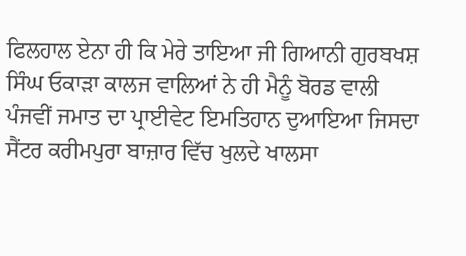ਫਿਲਹਾਲ ਏਨਾ ਹੀ ਕਿ ਮੇਰੇ ਤਾਇਆ ਜੀ ਗਿਆਨੀ ਗੁਰਬਖਸ਼ ਸਿੰਘ ਓਕਾੜਾ ਕਾਲਜ ਵਾਲਿਆਂ ਨੇ ਹੀ ਮੈਨੂੰ ਬੋਰਡ ਵਾਲੀ ਪੰਜਵੀਂ ਜਮਾਤ ਦਾ ਪ੍ਰਾਈਵੇਟ ਇਮਤਿਹਾਨ ਦੁਆਇਆ ਜਿਸਦਾ ਸੈਂਟਰ ਕਰੀਮਪੁਰਾ ਬਾਜ਼ਾਰ ਵਿੱਚ ਖੁਲਦੇ ਖਾਲਸਾ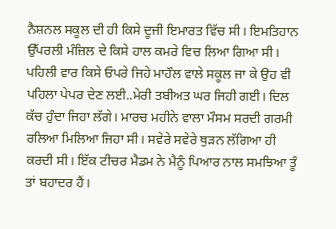ਨੈਸ਼ਨਲ ਸਕੂਲ ਦੀ ਹੀ ਕਿਸੇ ਦੂਜੀ ਇਮਾਰਤ ਵਿੱਚ ਸੀ। ਇਮਤਿਹਾਨ ਉੱਪਰਲੀ ਮੰਜ਼ਿਲ ਦੇ ਕਿਸੇ ਹਾਲ ਕਮਰੇ ਵਿਚ ਲਿਆ ਗਿਆ ਸੀ। ਪਹਿਲੀ ਵਾਰ ਕਿਸੇ ਓਪਰੇ ਜਿਹੇ ਮਾਹੌਲ ਵਾਲੇ ਸਕੂਲ ਜਾ ਕੇ ਉਹ ਵੀ ਪਹਿਲਾ ਪੇਪਰ ਦੇਣ ਲਈ..ਮੇਰੀ ਤਬੀਅਤ ਘਰ ਜਿਹੀ ਗਈ। ਦਿਲ ਕੱਚ ਹੁੰਦਾ ਜਿਹਾ ਲੱਗੇ। ਮਾਰਚ ਮਹੀਨੇ ਵਾਲਾ ਮੌਸਮ ਸਰਦੀ ਗਰਮੀ ਰਲਿਆ ਮਿਲਿਆ ਜਿਹਾ ਸੀ। ਸਵੇਰੇ ਸਵੇਰੇ ਥੁੜਨ ਲੱਗਿਆ ਹੀ ਕਰਦੀ ਸੀ। ਇੱਕ ਟੀਚਰ ਮੈਡਮ ਨੇ ਮੈਨੂੰ ਪਿਆਰ ਨਾਲ ਸਮਝਿਆ ਤੂੰ ਤਾਂ ਬਹਾਦਰ ਹੈਂ।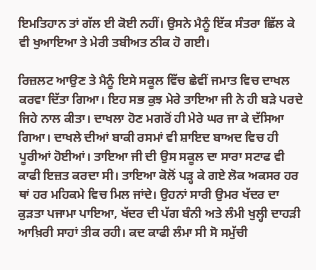ਇਮਤਿਹਾਨ ਤਾਂ ਗੱਲ ਈ ਕੋਈ ਨਹੀਂ। ਉਸਨੇ ਮੈਨੂੰ ਇੱਕ ਸੰਤਰਾ ਛਿੱਲ ਕੇ ਵੀ ਖੁਆਇਆ ਤੇ ਮੇਰੀ ਤਬੀਅਤ ਠੀਕ ਹੋ ਗਈ।

ਰਿਜ਼ਲਟ ਆਉਣ ਤੇ ਮੈਨੂੰ ਇਸੇ ਸਕੂਲ ਵਿੱਚ ਛੇਵੀਂ ਜਮਾਤ ਵਿਚ ਦਾਖਲ ਕਰਵਾ ਦਿੱਤਾ ਗਿਆ। ਇਹ ਸਭ ਕੁਝ ਮੇਰੇ ਤਾਇਆ ਜੀ ਨੇ ਹੀ ਬੜੇ ਪਰਦੇ ਜਿਹੇ ਨਾਲ ਕੀਤਾ। ਦਾਖਲਾ ਹੋਣ ਮਗਰੋਂ ਹੀ ਮੇਰੇ ਘਰ ਜਾ ਕੇ ਦੱਸਿਆ ਗਿਆ। ਦਾਖਲੇ ਦੀਆਂ ਬਾਕੀ ਰਸਮਾਂ ਵੀ ਸ਼ਾਇਦ ਬਾਅਦ ਵਿਚ ਹੀ ਪੂਰੀਆਂ ਹੋਈਆਂ। ਤਾਇਆ ਜੀ ਦੀ ਉਸ ਸਕੂਲ ਦਾ ਸਾਰਾ ਸਟਾਫ ਵੀ ਕਾਫੀ ਇਜ਼ਤ ਕਰਦਾ ਸੀ। ਤਾਇਆ ਕੋਲੋਂ ਪੜ੍ਹ ਕੇ ਗਏ ਲੋਕ ਅਕਸਰ ਹਰ ਥਾਂ ਹਰ ਮਹਿਕਮੇ ਵਿਚ ਮਿਲ ਜਾਂਦੇ। ਉਹਨਾਂ ਸਾਰੀ ਉਮਰ ਖੱਦਰ ਦਾ ਕੁੜਤਾ ਪਜਾਮਾ ਪਾਇਆ, ਖੱਦਰ ਦੀ ਪੱਗ ਬੰਨੀ ਅਤੇ ਲੰਮੀ ਖੁਲ੍ਹੀ ਦਾਹੜੀ ਆਖ਼ਿਰੀ ਸਾਹਾਂ ਤੀਕ ਰਹੀ। ਕਦ ਕਾਫੀ ਲੰਮਾ ਸੀ ਸੋ ਸਮੁੱਚੀ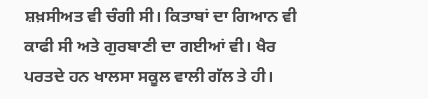ਸ਼ਖ਼ਸੀਅਤ ਵੀ ਚੰਗੀ ਸੀ। ਕਿਤਾਬਾਂ ਦਾ ਗਿਆਨ ਵੀ ਕਾਫੀ ਸੀ ਅਤੇ ਗੁਰਬਾਣੀ ਦਾ ਗਈਆਂ ਵੀ। ਖੈਰ ਪਰਤਦੇ ਹਨ ਖਾਲਸਾ ਸਕੂਲ ਵਾਲੀ ਗੱਲ ਤੇ ਹੀ।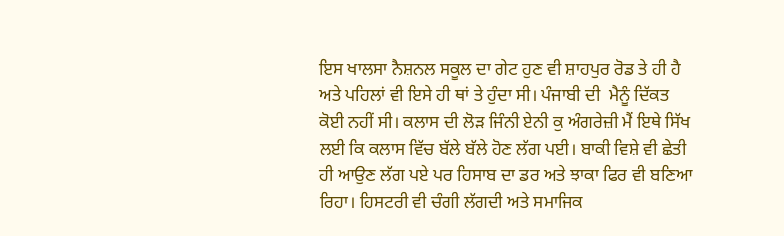ਇਸ ਖਾਲਸਾ ਨੈਸ਼ਨਲ ਸਕੂਲ ਦਾ ਗੇਟ ਹੁਣ ਵੀ ਸ਼ਾਹਪੁਰ ਰੋਡ ਤੇ ਹੀ ਹੈ ਅਤੇ ਪਹਿਲਾਂ ਵੀ ਇਸੇ ਹੀ ਥਾਂ ਤੇ ਹੁੰਦਾ ਸੀ। ਪੰਜਾਬੀ ਦੀ  ਮੈਨੂੰ ਦਿੱਕਤ ਕੋਈ ਨਹੀਂ ਸੀ। ਕਲਾਸ ਦੀ ਲੋੜ ਜਿੰਨੀ ਏਨੀ ਕੁ ਅੰਗਰੇਜ਼ੀ ਮੈਂ ਇਥੇ ਸਿੱਖ ਲਈ ਕਿ ਕਲਾਸ ਵਿੱਚ ਬੱਲੇ ਬੱਲੇ ਹੋਣ ਲੱਗ ਪਈ। ਬਾਕੀ ਵਿਸ਼ੇ ਵੀ ਛੇਤੀ ਹੀ ਆਉਣ ਲੱਗ ਪਏ ਪਰ ਹਿਸਾਬ ਦਾ ਡਰ ਅਤੇ ਝਾਕਾ ਫਿਰ ਵੀ ਬਣਿਆ ਰਿਹਾ। ਹਿਸਟਰੀ ਵੀ ਚੰਗੀ ਲੱਗਦੀ ਅਤੇ ਸਮਾਜਿਕ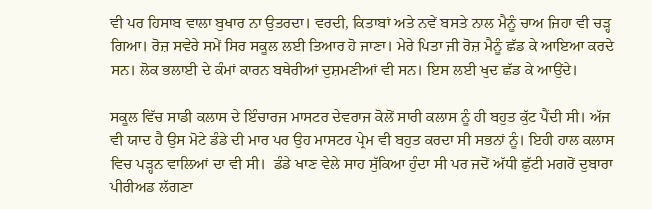ਵੀ ਪਰ ਹਿਸਾਬ ਵਾਲਾ ਬੁਖਾਰ ਨਾ ਉਤਰਦਾ। ਵਰਦੀ, ਕਿਤਾਬਾਂ ਅਤੇ ਨਵੇਂ ਬਸਤੇ ਨਾਲ ਮੈਨੂੰ ਚਾਅ ਜਿਹਾ ਵੀ ਚੜ੍ਹ ਗਿਆ। ਰੋਜ਼ ਸਵੇਰੇ ਸਮੇਂ ਸਿਰ ਸਕੂਲ ਲਈ ਤਿਆਰ ਹੋ ਜਾਣਾ। ਮੇਰੇ ਪਿਤਾ ਜੀ ਰੋਜ਼ ਮੈਨੂੰ ਛੱਡ ਕੇ ਆਇਆ ਕਰਦੇ ਸਨ। ਲੋਕ ਭਲਾਈ ਦੇ ਕੰਮਾਂ ਕਾਰਨ ਬਥੇਰੀਆਂ ਦੁਸ਼ਮਣੀਆਂ ਵੀ ਸਨ। ਇਸ ਲਈ ਖੁਦ ਛੱਡ ਕੇ ਆਉਂਦੇ।

ਸਕੂਲ ਵਿੱਚ ਸਾਡੀ ਕਲਾਸ ਦੇ ਇੰਚਾਰਜ ਮਾਸਟਰ ਦੇਵਰਾਜ ਕੋਲੋਂ ਸਾਰੀ ਕਲਾਸ ਨੂੰ ਹੀ ਬਹੁਤ ਕੁੱਟ ਪੈਂਦੀ ਸੀ। ਅੱਜ ਵੀ ਯਾਦ ਹੈ ਉਸ ਮੋਟੇ ਡੰਡੇ ਦੀ ਮਾਰ ਪਰ ਉਹ ਮਾਸਟਰ ਪ੍ਰੇਮ ਵੀ ਬਹੁਤ ਕਰਦਾ ਸੀ ਸਭਨਾਂ ਨੂੰ। ਇਹੀ ਹਾਲ ਕਲਾਸ ਵਿਚ ਪੜ੍ਹਨ ਵਾਲਿਆਂ ਦਾ ਵੀ ਸੀ।  ਡੰਡੇ ਖਾਣ ਵੇਲੇ ਸਾਹ ਸੁੱਕਿਆ ਹੁੰਦਾ ਸੀ ਪਰ ਜਦੋਂ ਅੱਧੀ ਛੁੱਟੀ ਮਗਰੋਂ ਦੁਬਾਰਾ ਪੀਰੀਅਡ ਲੱਗਣਾ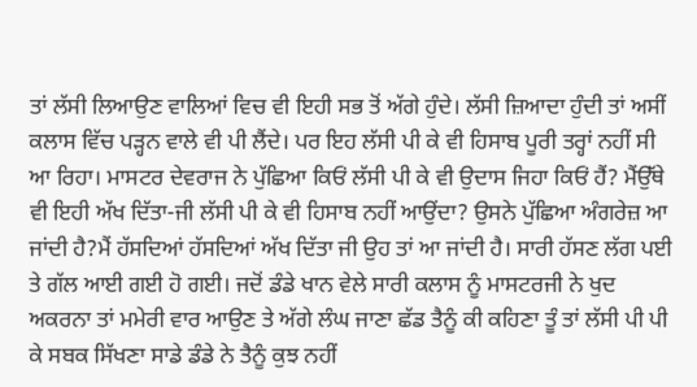ਤਾਂ ਲੱਸੀ ਲਿਆਉਣ ਵਾਲਿਆਂ ਵਿਚ ਵੀ ਇਹੀ ਸਭ ਤੋਂ ਅੱਗੇ ਹੁੰਦੇ। ਲੱਸੀ ਜ਼ਿਆਦਾ ਹੁੰਦੀ ਤਾਂ ਅਸੀਂ ਕਲਾਸ ਵਿੱਚ ਪੜ੍ਹਨ ਵਾਲੇ ਵੀ ਪੀ ਲੈਂਦੇ। ਪਰ ਇਹ ਲੱਸੀ ਪੀ ਕੇ ਵੀ ਹਿਸਾਬ ਪੂਰੀ ਤਰ੍ਹਾਂ ਨਹੀਂ ਸੀ ਆ ਰਿਹਾ। ਮਾਸਟਰ ਦੇਵਰਾਜ ਨੇ ਪੁੱਛਿਆ ਕਿਓਂ ਲੱਸੀ ਪੀ ਕੇ ਵੀ ਉਦਾਸ ਜਿਹਾ ਕਿਓਂ ਹੈਂ? ਮੈਂਉੱਥੇ ਵੀ ਇਹੀ ਅੱਖ ਦਿੱਤਾ-ਜੀ ਲੱਸੀ ਪੀ ਕੇ ਵੀ ਹਿਸਾਬ ਨਹੀਂ ਆਉਂਦਾ? ਉਸਨੇ ਪੁੱਛਿਆ ਅੰਗਰੇਜ਼ ਆ ਜਾਂਦੀ ਹੈ?ਮੈਂ ਹੱਸਦਿਆਂ ਹੱਸਦਿਆਂ ਅੱਖ ਦਿੱਤਾ ਜੀ ਉਹ ਤਾਂ ਆ ਜਾਂਦੀ ਹੈ। ਸਾਰੀ ਹੱਸਣ ਲੱਗ ਪਈ ਤੇ ਗੱਲ ਆਈ ਗਈ ਹੋ ਗਈ। ਜਦੋਂ ਡੰਡੇ ਖਾਨ ਵੇਲੇ ਸਾਰੀ ਕਲਾਸ ਨੂੰ ਮਾਸਟਰਜੀ ਨੇ ਖੁਦ ਅਕਰਨਾ ਤਾਂ ਮਮੇਰੀ ਵਾਰ ਆਉਣ ਤੇ ਅੱਗੇ ਲੰਘ ਜਾਣਾ ਛੱਡ ਤੈਨੂੰ ਕੀ ਕਹਿਣਾ ਤੂੰ ਤਾਂ ਲੱਸੀ ਪੀ ਪੀ ਕੇ ਸਬਕ ਸਿੱਖਣਾ ਸਾਡੇ ਡੰਡੇ ਨੇ ਤੈਨੂੰ ਕੁਝ ਨਹੀਂ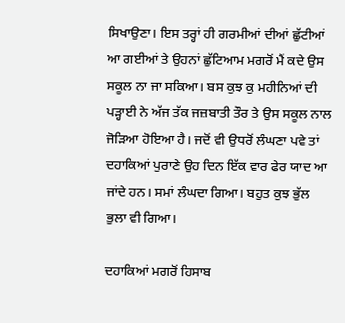ਸਿਖਾਉਣਾ। ਇਸ ਤਰ੍ਹਾਂ ਹੀ ਗਰਮੀਆਂ ਦੀਆਂ ਛੁੱਟੀਆਂ ਆ ਗਈਆਂ ਤੇ ਉਹਨਾਂ ਛੁੱਟਿਆਮ ਮਗਰੋਂ ਮੈਂ ਕਦੇ ਉਸ ਸਕੂਲ ਨਾ ਜਾ ਸਕਿਆ। ਬਸ ਕੁਝ ਕੁ ਮਹੀਨਿਆਂ ਦੀ ਪੜ੍ਹਾਈ ਨੇ ਅੱਜ ਤੱਕ ਜਜ਼ਬਾਤੀ ਤੌਰ ਤੇ ਉਸ ਸਕੂਲ ਨਾਲ ਜੋੜਿਆ ਹੋਇਆ ਹੈ। ਜਦੋਂ ਵੀ ਉਧਰੋਂ ਲੰਘਣਾ ਪਵੇ ਤਾਂ ਦਹਾਕਿਆਂ ਪੁਰਾਣੇ ਉਹ ਦਿਨ ਇੱਕ ਵਾਰ ਫੇਰ ਯਾਦ ਆ ਜਾਂਦੇ ਹਨ। ਸਮਾਂ ਲੰਘਦਾ ਗਿਆ। ਬਹੁਤ ਕੁਝ ਭੁੱਲ ਭੁਲਾ ਵੀ ਗਿਆ।

ਦਹਾਕਿਆਂ ਮਗਰੋਂ ਹਿਸਾਬ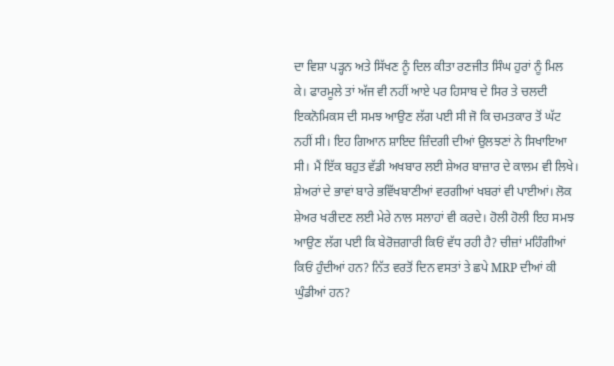ਦਾ ਵਿਸ਼ਾ ਪੜ੍ਹਨ ਅਤੇ ਸਿੱਖਣ ਨੂੰ ਦਿਲ ਕੀਤਾ ਰਣਜੀਤ ਸਿੰਘ ਹੁਰਾਂ ਨੂੰ ਮਿਲ ਕੇ। ਫਾਰਮੂਲੇ ਤਾਂ ਅੱਜ ਵੀ ਨਹੀਂ ਆਏ ਪਰ ਹਿਸਾਬ ਦੇ ਸਿਰ ਤੇ ਚਲਦੀ ਇਕਨੋਮਿਕਸ ਦੀ ਸਮਝ ਆਉਣ ਲੱਗ ਪਈ ਸੀ ਜੋ ਕਿ ਚਮਤਕਾਰ ਤੋਂ ਘੱਟ ਨਹੀਂ ਸੀ। ਇਹ ਗਿਆਨ ਸ਼ਾਇਦ ਜ਼ਿੰਦਗੀ ਦੀਆਂ ਉਲਝਣਾਂ ਨੇ ਸਿਖਾਇਆ ਸੀ। ਮੈਂ ਇੱਕ ਬਹੁਤ ਵੱਡੀ ਅਖਬਾਰ ਲਈ ਸ਼ੇਅਰ ਬਾਜ਼ਾਰ ਦੇ ਕਾਲਮ ਵੀ ਲਿਖੇ। ਸ਼ੇਅਰਾਂ ਦੇ ਭਾਵਾਂ ਬਾਰੇ ਭਵਿੱਖਬਾਣੀਆਂ ਵਰਗੀਆਂ ਖਬਰਾਂ ਵੀ ਪਾਈਆਂ। ਲੋਕ ਸ਼ੇਅਰ ਖਰੀਦਣ ਲਈ ਮੇਰੇ ਨਾਲ ਸਲਾਹਾਂ ਵੀ ਕਰਦੇ। ਹੋਲੀ ਹੋਲੀ ਇਹ ਸਮਝ ਆਉਣ ਲੱਗ ਪਈ ਕਿ ਬੇਰੋਜ਼ਗਾਰੀ ਕਿਓਂ ਵੱਧ ਰਹੀ ਹੈ? ਚੀਜ਼ਾਂ ਮਹਿੰਗੀਆਂ ਕਿਓਂ ਹੁੰਦੀਆਂ ਹਨ? ਨਿੱਤ ਵਰਤੋਂ ਦਿਨ ਵਸਤਾਂ ਤੇ ਛਪੇ MRP ਦੀਆਂ ਕੀ ਘੁੰਡੀਆਂ ਹਨ?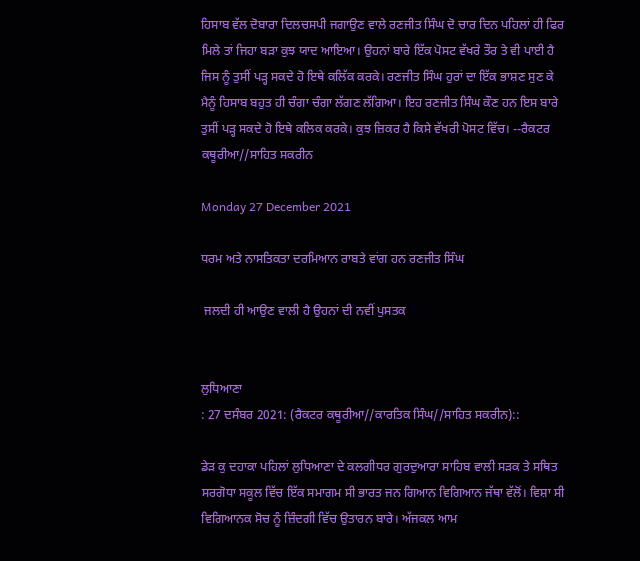ਹਿਸਾਬ ਵੱਲ ਦੋਬਾਰਾ ਦਿਲਚਸਪੀ ਜਗਾਉਣ ਵਾਲੇ ਰਣਜੀਤ ਸਿੰਘ ਦੋ ਚਾਰ ਦਿਨ ਪਹਿਲਾਂ ਹੀ ਫਿਰ ਮਿਲੇ ਤਾਂ ਜਿਹਾ ਬੜਾ ਕੁਝ ਯਾਦ ਆਇਆ। ਉਹਨਾਂ ਬਾਰੇ ਇੱਕ ਪੋਸਟ ਵੱਖਰੇ ਤੌਰ ਤੇ ਵੀ ਪਾਈ ਹੈ ਜਿਸ ਨੂੰ ਤੁਸੀਂ ਪੜ੍ਹ ਸਕਦੇ ਹੋ ਇਥੇ ਕਲਿੱਕ ਕਰਕੇ। ਰਣਜੀਤ ਸਿੰਘ ਹੁਰਾਂ ਦਾ ਇੱਕ ਭਾਸ਼ਣ ਸੁਣ ਕੇ ਮੈਨੂੰ ਹਿਸਾਬ ਬਹੁਤ ਹੀ ਚੰਗਾ ਚੰਗਾ ਲੱਗਣ ਲੱਗਿਆ। ਇਹ ਰਣਜੀਤ ਸਿੰਘ ਕੌਣ ਹਨ ਇਸ ਬਾਰੇ ਤੁਸੀਂ ਪੜ੍ਹ ਸਕਦੇ ਹੋ ਇਥੇ ਕਲਿਕ ਕਰਕੇ। ਕੁਝ ਜ਼ਿਕਰ ਹੈ ਕਿਸੇ ਵੱਖਰੀ ਪੋਸਟ ਵਿੱਚ। --ਰੈਕਟਰ ਕਥੂਰੀਆ//ਸਾਹਿਤ ਸਕਰੀਨ

Monday 27 December 2021

ਧਰਮ ਅਤੇ ਨਾਸਤਿਕਤਾ ਦਰਮਿਆਨ ਰਾਬਤੇ ਵਾਂਗ ਹਨ ਰਣਜੀਤ ਸਿੰਘ

 ਜਲਦੀ ਹੀ ਆਉਣ ਵਾਲੀ ਹੈ ਉਹਨਾਂ ਦੀ ਨਵੀਂ ਪੁਸਤਕ


ਲੁਧਿਆਣਾ
: 27 ਦਸੰਬਰ 2021: (ਰੈਕਟਰ ਕਥੂਰੀਆ//ਕਾਰਤਿਕ ਸਿੰਘ//ਸਾਹਿਤ ਸਕਰੀਨ)::

ਡੇੜ ਕੁ ਦਹਾਕਾ ਪਹਿਲਾਂ ਲੁਧਿਆਣਾ ਦੇ ਕਲਗੀਧਰ ਗੁਰਦੁਆਰਾ ਸਾਹਿਬ ਵਾਲੀ ਸੜਕ ਤੇ ਸਥਿਤ ਸਰਗੋਧਾ ਸਕੂਲ ਵਿੱਚ ਇੱਕ ਸਮਾਗਮ ਸੀ ਭਾਰਤ ਜਨ ਗਿਆਨ ਵਿਗਿਆਨ ਜੱਥਾ ਵੱਲੋਂ। ਵਿਸ਼ਾ ਸੀ ਵਿਗਿਆਨਕ ਸੋਚ ਨੂੰ ਜ਼ਿੰਦਗੀ ਵਿੱਚ ਉਤਾਰਨ ਬਾਰੇ। ਅੱਜਕਲ ਆਮ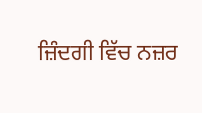ਜ਼ਿੰਦਗੀ ਵਿੱਚ ਨਜ਼ਰ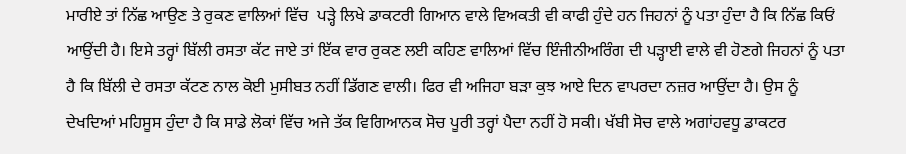ਮਾਰੀਏ ਤਾਂ ਨਿੱਛ ਆਉਣ ਤੇ ਰੁਕਣ ਵਾਲਿਆਂ ਵਿੱਚ  ਪੜ੍ਹੇ ਲਿਖੇ ਡਾਕਟਰੀ ਗਿਆਨ ਵਾਲੇ ਵਿਅਕਤੀ ਵੀ ਕਾਫੀ ਹੁੰਦੇ ਹਨ ਜਿਹਨਾਂ ਨੂੰ ਪਤਾ ਹੁੰਦਾ ਹੈ ਕਿ ਨਿੱਛ ਕਿਓਂ ਆਉਂਦੀ ਹੈ। ਇਸੇ ਤਰ੍ਹਾਂ ਬਿੱਲੀ ਰਸਤਾ ਕੱਟ ਜਾਏ ਤਾਂ ਇੱਕ ਵਾਰ ਰੁਕਣ ਲਈ ਕਹਿਣ ਵਾਲਿਆਂ ਵਿੱਚ ਇੰਜੀਨੀਅਰਿੰਗ ਦੀ ਪੜ੍ਹਾਈ ਵਾਲੇ ਵੀ ਹੋਣਗੇ ਜਿਹਨਾਂ ਨੂੰ ਪਤਾ ਹੈ ਕਿ ਬਿੱਲੀ ਦੇ ਰਸਤਾ ਕੱਟਣ ਨਾਲ ਕੋਈ ਮੁਸੀਬਤ ਨਹੀਂ ਡਿੱਗਣ ਵਾਲੀ। ਫਿਰ ਵੀ ਅਜਿਹਾ ਬੜਾ ਕੁਝ ਆਏ ਦਿਨ ਵਾਪਰਦਾ ਨਜ਼ਰ ਆਉਂਦਾ ਹੈ। ਉਸ ਨੂੰ ਦੇਖਦਿਆਂ ਮਹਿਸੂਸ ਹੁੰਦਾ ਹੈ ਕਿ ਸਾਡੇ ਲੋਕਾਂ ਵਿੱਚ ਅਜੇ ਤੱਕ ਵਿਗਿਆਨਕ ਸੋਚ ਪੂਰੀ ਤਰ੍ਹਾਂ ਪੈਦਾ ਨਹੀਂ ਹੋ ਸਕੀ। ਖੱਬੀ ਸੋਚ ਵਾਲੇ ਅਗਾਂਹਵਧੂ ਡਾਕਟਰ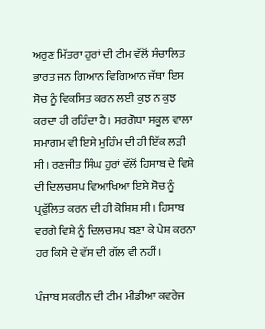ਅਰੁਣ ਮਿੱਤਰਾ ਹੁਰਾਂ ਦੀ ਟੀਮ ਵੱਲੋਂ ਸੰਚਾਲਿਤ ਭਾਰਤ ਜਨ ਗਿਆਨ ਵਿਗਿਆਨ ਜੱਥਾ ਇਸ ਸੋਚ ਨੂੰ ਵਿਕਸਿਤ ਕਰਨ ਲਈ ਕੁਝ ਨ ਕੁਝ ਕਰਦਾ ਹੀ ਰਹਿੰਦਾ ਹੈ। ਸਰਗੋਧਾ ਸਕੂਲ ਵਾਲਾ ਸਮਾਗਮ ਵੀ ਇਸੇ ਮੁਹਿੰਮ ਦੀ ਹੀ ਇੱਕ ਲੜੀ ਸੀ। ਰਣਜੀਤ ਸਿੰਘ ਹੁਰਾਂ ਵੱਲੋਂ ਹਿਸਾਬ ਦੇ ਵਿਸ਼ੇ ਦੀ ਦਿਲਚਸਪ ਵਿਆਖਿਆ ਇਸੇ ਸੋਚ ਨੂੰ ਪ੍ਰਫੁੱਲਿਤ ਕਰਨ ਦੀ ਹੀ ਕੋਸ਼ਿਸ਼ ਸੀ। ਹਿਸਾਬ ਵਰਗੇ ਵਿਸ਼ੇ ਨੂੰ ਦਿਲਚਸਪ ਬਣਾ ਕੇ ਪੇਸ਼ ਕਰਨਾ ਹਰ ਕਿਸੇ ਦੇ ਵੱਸ ਦੀ ਗੱਲ ਵੀ ਨਹੀਂ।

ਪੰਜਾਬ ਸਕਰੀਨ ਦੀ ਟੀਮ ਮੀਡੀਆ ਕਵਰੇਜ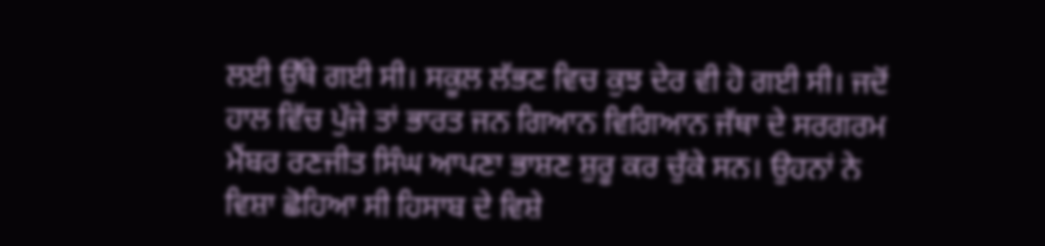ਲਈ ਉੱਥੇ ਗਈ ਸੀ। ਸਕੂਲ ਲੱਭਣ ਵਿਚ ਕੁਝ ਦੇਰ ਵੀ ਹੋ ਗਈ ਸੀ। ਜਦੋਂ ਹਾਲ ਵਿੱਚ ਪੁੱਜੇ ਤਾਂ ਭਾਰਤ ਜਨ ਗਿਆਨ ਵਿਗਿਆਨ ਜੱਥਾ ਦੇ ਸਰਗਰਮ ਮੈਂਬਰ ਰਣਜੀਤ ਸਿੰਘ ਆਪਣਾ ਭਾਸ਼ਣ ਸ਼ੁਰੂ ਕਰ ਚੁੱਕੇ ਸਨ। ਉਹਨਾਂ ਨੇ ਵਿਸ਼ਾ ਛੋਹਿਆ ਸੀ ਹਿਸਾਬ ਦੇ ਵਿਸ਼ੇ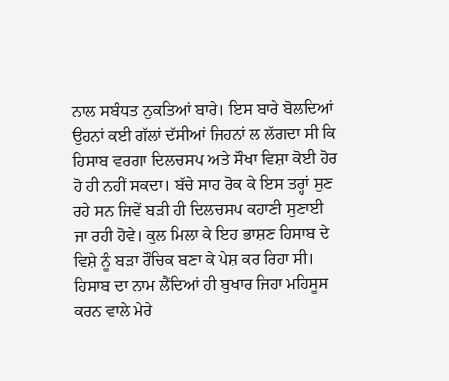ਨਾਲ ਸਬੰਧਤ ਨੁਕਤਿਆਂ ਬਾਰੇ। ਇਸ ਬਾਰੇ ਬੋਲਦਿਆਂ ਉਹਨਾਂ ਕਈ ਗੱਲਾਂ ਦੱਸੀਆਂ ਜਿਹਨਾਂ ਲ ਲੱਗਦਾ ਸੀ ਕਿ ਹਿਸਾਬ ਵਰਗਾ ਦਿਲਚਸਪ ਅਤੇ ਸੌਖਾ ਵਿਸ਼ਾ ਕੋਈ ਹੋਰ ਹੋ ਹੀ ਨਹੀਂ ਸਕਦਾ। ਬੱਚੇ ਸਾਹ ਰੋਕ ਕੇ ਇਸ ਤਰ੍ਹਾਂ ਸੁਣ ਰਹੇ ਸਨ ਜਿਵੇਂ ਬੜੀ ਹੀ ਦਿਲਚਸਪ ਕਹਾਣੀ ਸੁਣਾਈ ਜਾ ਰਹੀ ਹੋਵੇ। ਕੁਲ ਮਿਲਾ ਕੇ ਇਹ ਭਾਸ਼ਣ ਹਿਸਾਬ ਦੇ ਵਿਸ਼ੇ ਨੂੰ ਬੜਾ ਰੌਚਿਕ ਬਣਾ ਕੇ ਪੇਸ਼ ਕਰ ਰਿਹਾ ਸੀ। ਹਿਸਾਬ ਦਾ ਨਾਮ ਲੈਂਦਿਆਂ ਹੀ ਬੁਖਾਰ ਜਿਹਾ ਮਹਿਸੂਸ ਕਰਨ ਵਾਲੇ ਮੇਰੇ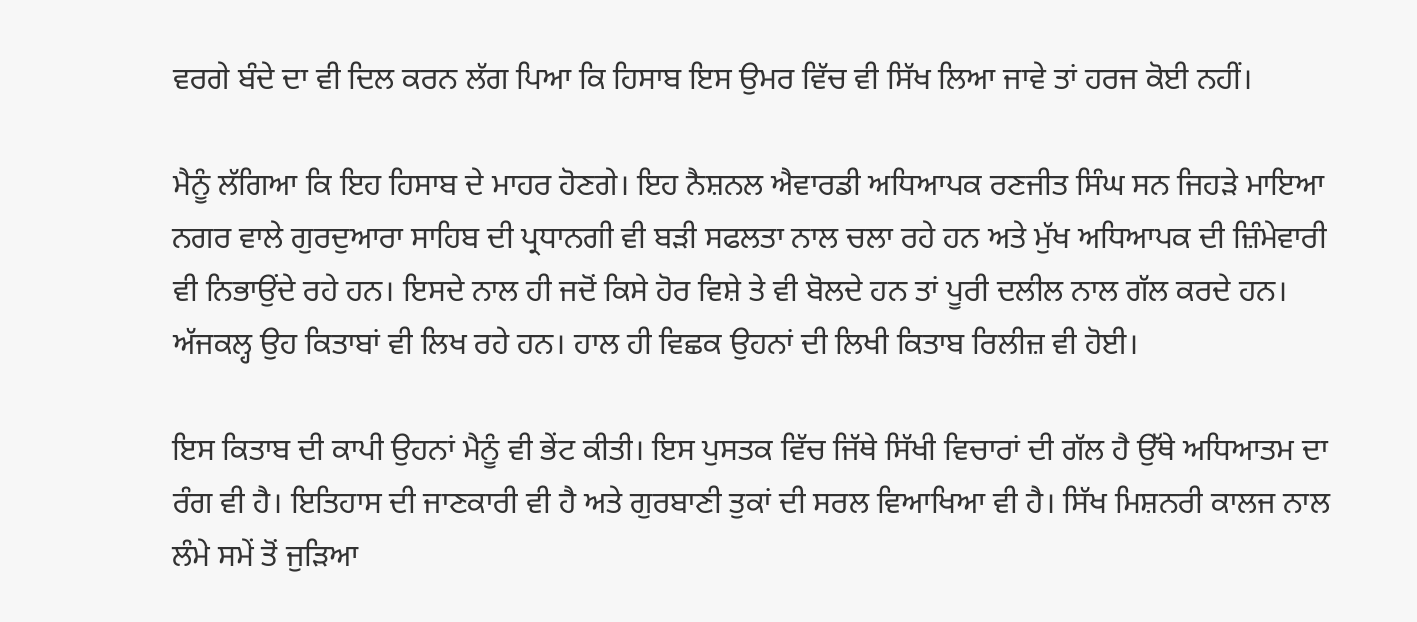ਵਰਗੇ ਬੰਦੇ ਦਾ ਵੀ ਦਿਲ ਕਰਨ ਲੱਗ ਪਿਆ ਕਿ ਹਿਸਾਬ ਇਸ ਉਮਰ ਵਿੱਚ ਵੀ ਸਿੱਖ ਲਿਆ ਜਾਵੇ ਤਾਂ ਹਰਜ ਕੋਈ ਨਹੀਂ।

ਮੈਨੂੰ ਲੱਗਿਆ ਕਿ ਇਹ ਹਿਸਾਬ ਦੇ ਮਾਹਰ ਹੋਣਗੇ। ਇਹ ਨੈਸ਼ਨਲ ਐਵਾਰਡੀ ਅਧਿਆਪਕ ਰਣਜੀਤ ਸਿੰਘ ਸਨ ਜਿਹੜੇ ਮਾਇਆ ਨਗਰ ਵਾਲੇ ਗੁਰਦੁਆਰਾ ਸਾਹਿਬ ਦੀ ਪ੍ਰਧਾਨਗੀ ਵੀ ਬੜੀ ਸਫਲਤਾ ਨਾਲ ਚਲਾ ਰਹੇ ਹਨ ਅਤੇ ਮੁੱਖ ਅਧਿਆਪਕ ਦੀ ਜ਼ਿੰਮੇਵਾਰੀ ਵੀ ਨਿਭਾਉਂਦੇ ਰਹੇ ਹਨ। ਇਸਦੇ ਨਾਲ ਹੀ ਜਦੋਂ ਕਿਸੇ ਹੋਰ ਵਿਸ਼ੇ ਤੇ ਵੀ ਬੋਲਦੇ ਹਨ ਤਾਂ ਪੂਰੀ ਦਲੀਲ ਨਾਲ ਗੱਲ ਕਰਦੇ ਹਨ। ਅੱਜਕਲ੍ਹ ਉਹ ਕਿਤਾਬਾਂ ਵੀ ਲਿਖ ਰਹੇ ਹਨ। ਹਾਲ ਹੀ ਵਿਛਕ ਉਹਨਾਂ ਦੀ ਲਿਖੀ ਕਿਤਾਬ ਰਿਲੀਜ਼ ਵੀ ਹੋਈ।

ਇਸ ਕਿਤਾਬ ਦੀ ਕਾਪੀ ਉਹਨਾਂ ਮੈਨੂੰ ਵੀ ਭੇਂਟ ਕੀਤੀ। ਇਸ ਪੁਸਤਕ ਵਿੱਚ ਜਿੱਥੇ ਸਿੱਖੀ ਵਿਚਾਰਾਂ ਦੀ ਗੱਲ ਹੈ ਉੱਥੇ ਅਧਿਆਤਮ ਦਾ ਰੰਗ ਵੀ ਹੈ। ਇਤਿਹਾਸ ਦੀ ਜਾਣਕਾਰੀ ਵੀ ਹੈ ਅਤੇ ਗੁਰਬਾਣੀ ਤੁਕਾਂ ਦੀ ਸਰਲ ਵਿਆਖਿਆ ਵੀ ਹੈ। ਸਿੱਖ ਮਿਸ਼ਨਰੀ ਕਾਲਜ ਨਾਲ ਲੰਮੇ ਸਮੇਂ ਤੋਂ ਜੁੜਿਆ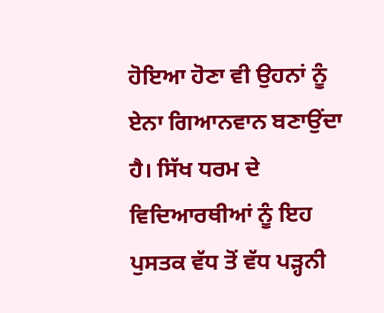ਹੋਇਆ ਹੋਣਾ ਵੀ ਉਹਨਾਂ ਨੂੰ ਏਨਾ ਗਿਆਨਵਾਨ ਬਣਾਉਂਦਾ ਹੈ। ਸਿੱਖ ਧਰਮ ਦੇ ਵਿਦਿਆਰਥੀਆਂ ਨੂੰ ਇਹ ਪੁਸਤਕ ਵੱਧ ਤੋਂ ਵੱਧ ਪੜ੍ਹਨੀ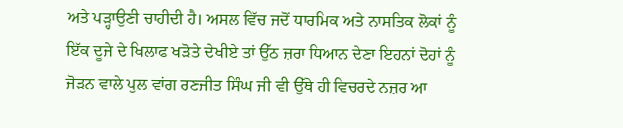ਅਤੇ ਪੜ੍ਹਾਉਣੀ ਚਾਹੀਦੀ ਹੈ। ਅਸਲ ਵਿੱਚ ਜਦੋਂ ਧਾਰਮਿਕ ਅਤੇ ਨਾਸਤਿਕ ਲੋਕਾਂ ਨੂੰ ਇੱਕ ਦੂਜੇ ਦੇ ਖਿਲਾਫ ਖੜੋਤੇ ਦੇਖੀਏ ਤਾਂ ਉੱਠ ਜ਼ਰਾ ਧਿਆਨ ਦੇਣਾ ਇਹਨਾਂ ਦੋਹਾਂ ਨੂੰ  ਜੋੜਨ ਵਾਲੇ ਪੁਲ ਵਾਂਗ ਰਣਜੀਤ ਸਿੰਘ ਜੀ ਵੀ ਉੱਥੇ ਹੀ ਵਿਚਰਦੇ ਨਜ਼ਰ ਆ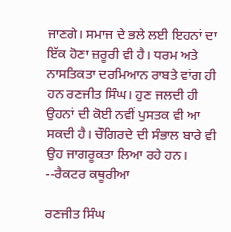ਜਾਣਗੇ। ਸਮਾਜ ਦੇ ਭਲੇ ਲਈ ਇਹਨਾਂ ਦਾ ਇੱਕ ਹੋਣਾ ਜ਼ਰੂਰੀ ਵੀ ਹੈ। ਧਰਮ ਅਤੇ ਨਾਸਤਿਕਤਾ ਦਰਮਿਆਨ ਰਾਬਤੇ ਵਾਂਗ ਹੀ ਹਨ ਰਣਜੀਤ ਸਿੰਘ। ਹੁਣ ਜਲਦੀ ਹੀ ਉਹਨਾਂ ਦੀ ਕੋਈ ਨਵੀਂ ਪੁਸਤਕ ਵੀ ਆ ਸਕਦੀ ਹੈ। ਚੌਗਿਰਦੇ ਦੀ ਸੰਭਾਲ ਬਾਰੇ ਵੀ ਉਹ ਜਾਗਰੂਕਤਾ ਲਿਆ ਰਹੇ ਹਨ। --ਰੈਕਟਰ ਕਥੂਰੀਆ

ਰਣਜੀਤ ਸਿੰਘ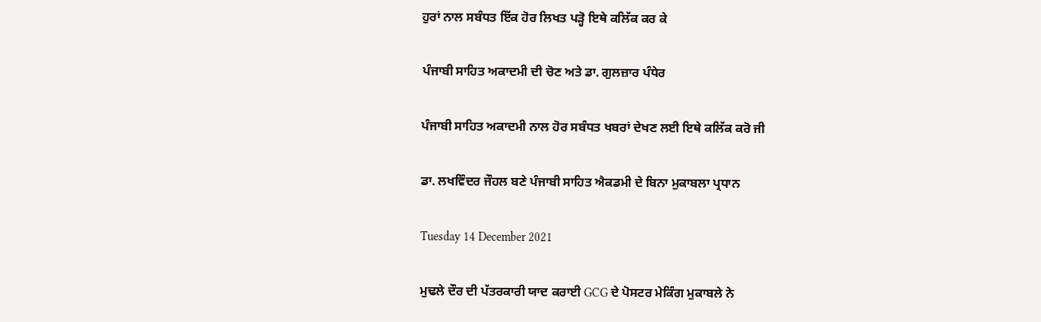ਹੁਰਾਂ ਨਾਲ ਸਬੰਧਤ ਇੱਕ ਹੋਰ ਲਿਖਤ ਪੜ੍ਹੋ ਇਥੇ ਕਲਿੱਕ ਕਰ ਕੇ

ਪੰਜਾਬੀ ਸਾਹਿਤ ਅਕਾਦਮੀ ਦੀ ਚੋਣ ਅਤੇ ਡਾ. ਗੁਲਜ਼ਾਰ ਪੰਧੇਰ

ਪੰਜਾਬੀ ਸਾਹਿਤ ਅਕਾਦਮੀ ਨਾਲ ਹੋਰ ਸਬੰਧਤ ਖਬਰਾਂ ਦੇਖਣ ਲਈ ਇਥੇ ਕਲਿੱਕ ਕਰੋ ਜੀ

ਡਾ. ਲਖਵਿੰਦਰ ਜੌਹਲ ਬਣੇ ਪੰਜਾਬੀ ਸਾਹਿਤ ਐਕਡਮੀ ਦੇ ਬਿਨਾ ਮੁਕਾਬਲਾ ਪ੍ਰਧਾਨ

Tuesday 14 December 2021

ਮੁਢਲੇ ਦੌਰ ਦੀ ਪੱਤਰਕਾਰੀ ਯਾਦ ਕਰਾਈ GCG ਦੇ ਪੋਸਟਰ ਮੇਕਿੰਗ ਮੁਕਾਬਲੇ ਨੇ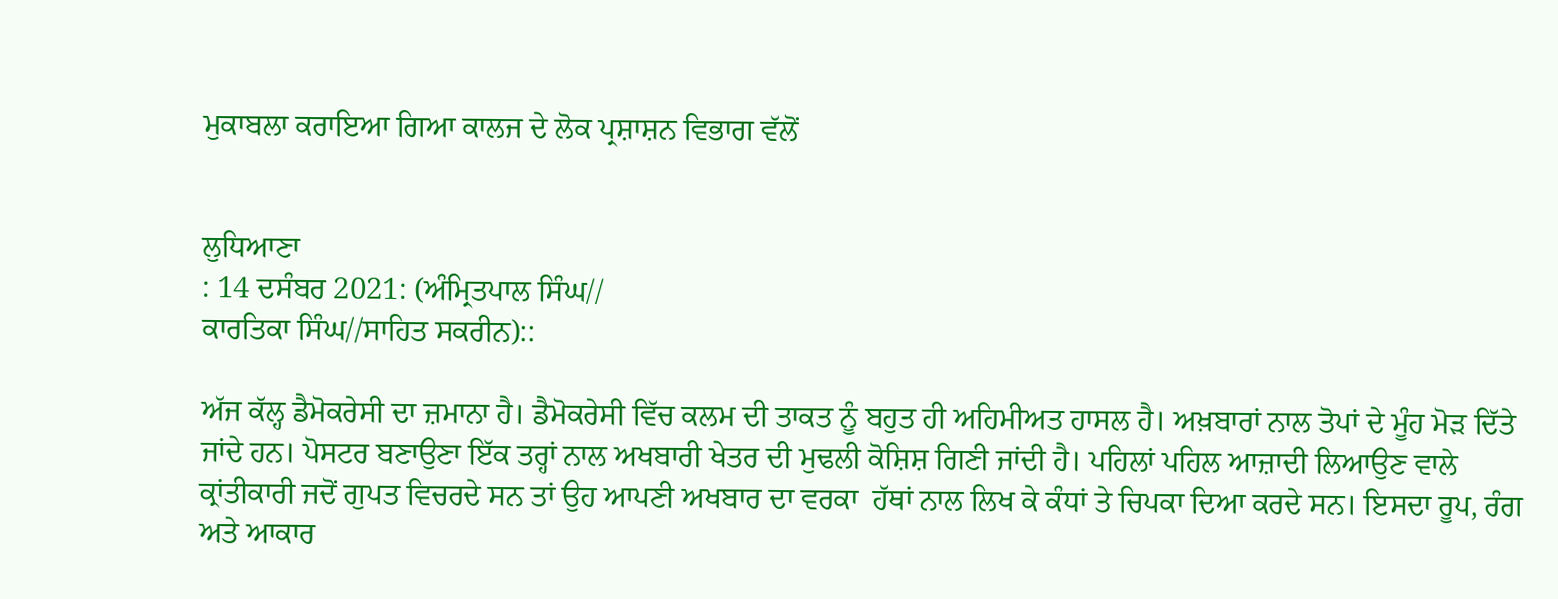ਮੁਕਾਬਲਾ ਕਰਾਇਆ ਗਿਆ ਕਾਲਜ ਦੇ ਲੋਕ ਪ੍ਰਸ਼ਾਸ਼ਨ ਵਿਭਾਗ ਵੱਲੋਂ


ਲੁਧਿਆਣਾ
: 14 ਦਸੰਬਰ 2021: (ਅੰਮ੍ਰਿਤਪਾਲ ਸਿੰਘ//
ਕਾਰਤਿਕਾ ਸਿੰਘ//ਸਾਹਿਤ ਸਕਰੀਨ)::

ਅੱਜ ਕੱਲ੍ਹ ਡੈਮੋਕਰੇਸੀ ਦਾ ਜ਼ਮਾਨਾ ਹੈ। ਡੈਮੋਕਰੇਸੀ ਵਿੱਚ ਕਲਮ ਦੀ ਤਾਕਤ ਨੂੰ ਬਹੁਤ ਹੀ ਅਹਿਮੀਅਤ ਹਾਸਲ ਹੈ। ਅਖ਼ਬਾਰਾਂ ਨਾਲ ਤੋਪਾਂ ਦੇ ਮੂੰਹ ਮੋੜ ਦਿੱਤੇ ਜਾਂਦੇ ਹਨ। ਪੋਸਟਰ ਬਣਾਉਣਾ ਇੱਕ ਤਰ੍ਹਾਂ ਨਾਲ ਅਖਬਾਰੀ ਖੇਤਰ ਦੀ ਮੁਢਲੀ ਕੋਸ਼ਿਸ਼ ਗਿਣੀ ਜਾਂਦੀ ਹੈ। ਪਹਿਲਾਂ ਪਹਿਲ ਆਜ਼ਾਦੀ ਲਿਆਉਣ ਵਾਲੇ ਕ੍ਰਾਂਤੀਕਾਰੀ ਜਦੋਂ ਗੁਪਤ ਵਿਚਰਦੇ ਸਨ ਤਾਂ ਉਹ ਆਪਣੀ ਅਖਬਾਰ ਦਾ ਵਰਕਾ  ਹੱਥਾਂ ਨਾਲ ਲਿਖ ਕੇ ਕੰਧਾਂ ਤੇ ਚਿਪਕਾ ਦਿਆ ਕਰਦੇ ਸਨ। ਇਸਦਾ ਰੂਪ, ਰੰਗ ਅਤੇ ਆਕਾਰ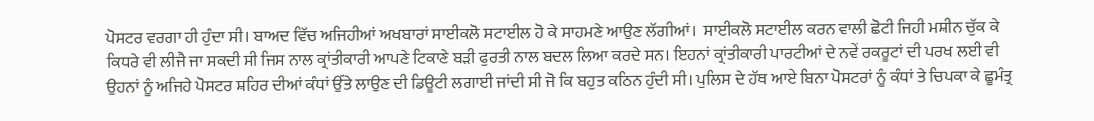ਪੋਸਟਰ ਵਰਗਾ ਹੀ ਹੁੰਦਾ ਸੀ। ਬਾਅਦ ਵਿੱਚ ਅਜਿਹੀਆਂ ਅਖਬਾਰਾਂ ਸਾਈਕਲੋ ਸਟਾਈਲ ਹੋ ਕੇ ਸਾਹਮਣੇ ਆਉਣ ਲੱਗੀਆਂ।  ਸਾਈਕਲੋ ਸਟਾਈਲ ਕਰਨ ਵਾਲੀ ਛੋਟੀ ਜਿਹੀ ਮਸ਼ੀਨ ਚੁੱਕ ਕੇ ਕਿਧਰੇ ਵੀ ਲੀਜੈ ਜਾ ਸਕਦੀ ਸੀ ਜਿਸ ਨਾਲ ਕ੍ਰਾਂਤੀਕਾਰੀ ਆਪਣੇ ਟਿਕਾਣੇ ਬੜੀ ਫੁਰਤੀ ਨਾਲ ਬਦਲ ਲਿਆ ਕਰਦੇ ਸਨ। ਇਹਨਾਂ ਕ੍ਰਾਂਤੀਕਾਰੀ ਪਾਰਟੀਆਂ ਦੇ ਨਵੇਂ ਰਕਰੂਟਾਂ ਦੀ ਪਰਖ ਲਈ ਵੀ ਉਹਨਾਂ ਨੂੰ ਅਜਿਹੇ ਪੋਸਟਰ ਸ਼ਹਿਰ ਦੀਆਂ ਕੰਧਾਂ ਉੱਤੇ ਲਾਉਣ ਦੀ ਡਿਊਟੀ ਲਗਾਈ ਜਾਂਦੀ ਸੀ ਜੋ ਕਿ ਬਹੁਤ ਕਠਿਨ ਹੁੰਦੀ ਸੀ। ਪੁਲਿਸ ਦੇ ਹੱਥ ਆਏ ਬਿਨਾ ਪੋਸਟਰਾਂ ਨੂੰ ਕੰਧਾਂ ਤੇ ਚਿਪਕਾ ਕੇ ਛੂਮੰਤ੍ਰ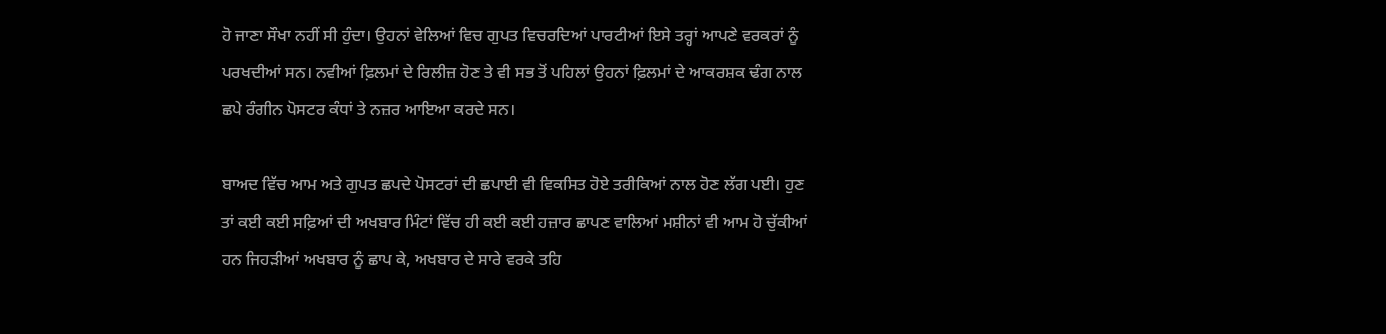ਹੋ ਜਾਣਾ ਸੌਖਾ ਨਹੀਂ ਸੀ ਹੁੰਦਾ। ਉਹਨਾਂ ਵੇਲਿਆਂ ਵਿਚ ਗੁਪਤ ਵਿਚਰਦਿਆਂ ਪਾਰਟੀਆਂ ਇਸੇ ਤਰ੍ਹਾਂ ਆਪਣੇ ਵਰਕਰਾਂ ਨੂੰ ਪਰਖਦੀਆਂ ਸਨ। ਨਵੀਆਂ ਫ਼ਿਲਮਾਂ ਦੇ ਰਿਲੀਜ਼ ਹੋਣ ਤੇ ਵੀ ਸਭ ਤੋਂ ਪਹਿਲਾਂ ਉਹਨਾਂ ਫ਼ਿਲਮਾਂ ਦੇ ਆਕਰਸ਼ਕ ਢੰਗ ਨਾਲ ਛਪੇ ਰੰਗੀਨ ਪੋਸਟਰ ਕੰਧਾਂ ਤੇ ਨਜ਼ਰ ਆਇਆ ਕਰਦੇ ਸਨ।

ਬਾਅਦ ਵਿੱਚ ਆਮ ਅਤੇ ਗੁਪਤ ਛਪਦੇ ਪੋਸਟਰਾਂ ਦੀ ਛਪਾਈ ਵੀ ਵਿਕਸਿਤ ਹੋਏ ਤਰੀਕਿਆਂ ਨਾਲ ਹੋਣ ਲੱਗ ਪਈ। ਹੁਣ ਤਾਂ ਕਈ ਕਈ ਸਫ਼ਿਆਂ ਦੀ ਅਖਬਾਰ ਮਿੰਟਾਂ ਵਿੱਚ ਹੀ ਕਈ ਕਈ ਹਜ਼ਾਰ ਛਾਪਣ ਵਾਲਿਆਂ ਮਸ਼ੀਨਾਂ ਵੀ ਆਮ ਹੋ ਚੁੱਕੀਆਂ ਹਨ ਜਿਹੜੀਆਂ ਅਖਬਾਰ ਨੂੰ ਛਾਪ ਕੇ, ਅਖਬਾਰ ਦੇ ਸਾਰੇ ਵਰਕੇ ਤਹਿ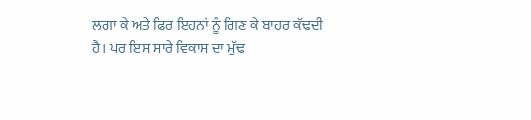ਲਗਾ ਕੇ ਅਤੇ ਫਿਰ ਇਹਨਾਂ ਨੂੰ ਗਿਣ ਕੇ ਬਾਹਰ ਕੱਢਦੀ ਹੈ। ਪਰ ਇਸ ਸਾਰੇ ਵਿਕਾਸ ਦਾ ਮੁੱਢ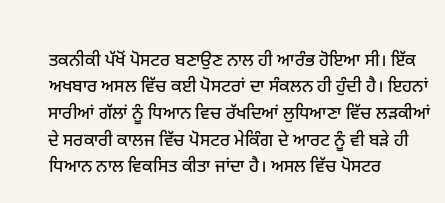ਤਕਨੀਕੀ ਪੱਖੋਂ ਪੋਸਟਰ ਬਣਾਉਣ ਨਾਲ ਹੀ ਆਰੰਭ ਹੋਇਆ ਸੀ। ਇੱਕ ਅਖਬਾਰ ਅਸਲ ਵਿੱਚ ਕਈ ਪੋਸਟਰਾਂ ਦਾ ਸੰਕਲਨ ਹੀ ਹੁੰਦੀ ਹੈ। ਇਹਨਾਂ ਸਾਰੀਆਂ ਗੱਲਾਂ ਨੂੰ ਧਿਆਨ ਵਿਚ ਰੱਖਦਿਆਂ ਲੁਧਿਆਣਾ ਵਿੱਚ ਲੜਕੀਆਂ ਦੇ ਸਰਕਾਰੀ ਕਾਲਜ ਵਿੱਚ ਪੋਸਟਰ ਮੇਕਿੰਗ ਦੇ ਆਰਟ ਨੂੰ ਵੀ ਬੜੇ ਹੀ ਧਿਆਨ ਨਾਲ ਵਿਕਸਿਤ ਕੀਤਾ ਜਾਂਦਾ ਹੈ। ਅਸਲ ਵਿੱਚ ਪੋਸਟਰ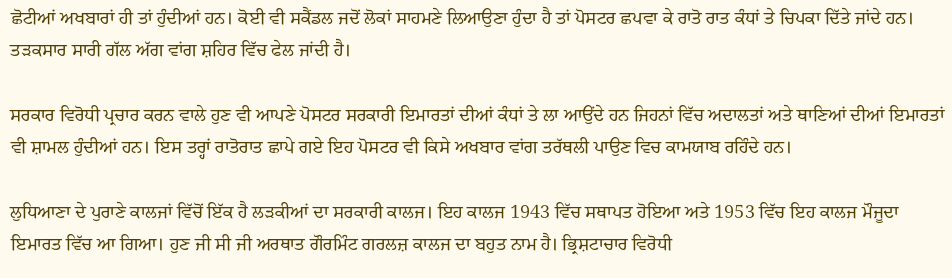ਛੋਟੀਆਂ ਅਖਬਾਰਾਂ ਹੀ ਤਾਂ ਹੁੰਦੀਆਂ ਹਨ। ਕੋਈ ਵੀ ਸਕੈਂਡਲ ਜਦੋਂ ਲੋਕਾਂ ਸਾਹਮਣੇ ਲਿਆਉਣਾ ਹੁੰਦਾ ਹੈ ਤਾਂ ਪੋਸਟਰ ਛਪਵਾ ਕੇ ਰਾਤੋ ਰਾਤ ਕੰਧਾਂ ਤੇ ਚਿਪਕਾ ਦਿੱਤੇ ਜਾਂਦੇ ਹਨ। ਤੜਕਸਾਰ ਸਾਰੀ ਗੱਲ ਅੱਗ ਵਾਂਗ ਸ਼ਹਿਰ ਵਿੱਚ ਫੇਲ ਜਾਂਦੀ ਹੈ।

ਸਰਕਾਰ ਵਿਰੋਧੀ ਪ੍ਰਚਾਰ ਕਰਨ ਵਾਲੇ ਹੁਣ ਵੀ ਆਪਣੇ ਪੋਸਟਰ ਸਰਕਾਰੀ ਇਮਾਰਤਾਂ ਦੀਆਂ ਕੰਧਾਂ ਤੇ ਲਾ ਆਉਂਦੇ ਹਨ ਜਿਹਨਾਂ ਵਿੱਚ ਅਦਾਲਤਾਂ ਅਤੇ ਥਾਣਿਆਂ ਦੀਆਂ ਇਮਾਰਤਾਂ ਵੀ ਸ਼ਾਮਲ ਹੁੰਦੀਆਂ ਹਨ। ਇਸ ਤਰ੍ਹਾਂ ਰਾਤੋਰਾਤ ਛਾਪੇ ਗਏ ਇਹ ਪੋਸਟਰ ਵੀ ਕਿਸੇ ਅਖਬਾਰ ਵਾਂਗ ਤਰੱਥਲੀ ਪਾਉਣ ਵਿਚ ਕਾਮਯਾਬ ਰਹਿੰਦੇ ਹਨ।

ਲੁਧਿਆਣਾ ਦੇ ਪੁਰਾਣੇ ਕਾਲਜਾਂ ਵਿੱਚੋਂ ਇੱਕ ਹੈ ਲੜਕੀਆਂ ਦਾ ਸਰਕਾਰੀ ਕਾਲਜ। ਇਹ ਕਾਲਜ 1943 ਵਿੱਚ ਸਥਾਪਤ ਹੋਇਆ ਅਤੇ 1953 ਵਿੱਚ ਇਹ ਕਾਲਜ ਮੌਜੂਦਾ ਇਮਾਰਤ ਵਿੱਚ ਆ ਗਿਆ। ਹੁਣ ਜੀ ਸੀ ਜੀ ਅਰਥਾਤ ਗੌਰਮਿੰਟ ਗਰਲਜ਼ ਕਾਲਜ ਦਾ ਬਹੁਤ ਨਾਮ ਹੈ। ਭ੍ਰਿਸ਼ਟਾਚਾਰ ਵਿਰੋਧੀ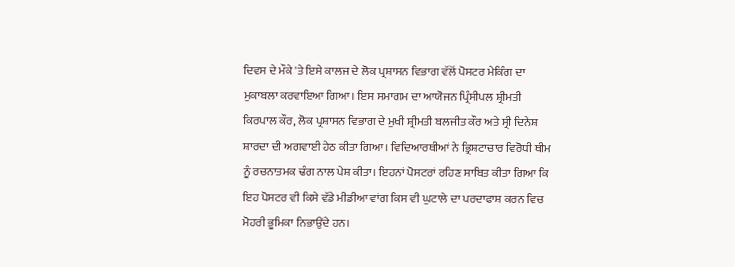ਦਿਵਸ ਦੇ ਮੌਕੇ 'ਤੇ ਇਸੇ ਕਾਲਜ ਦੇ ਲੋਕ ਪ੍ਰਸ਼ਾਸਨ ਵਿਭਾਗ ਵੱਲੋਂ ਪੋਸਟਰ ਮੇਕਿੰਗ ਦਾ  ਮੁਕਾਬਲਾ ਕਰਵਾਇਆ ਗਿਆ। ਇਸ ਸਮਾਗਮ ਦਾ ਆਯੋਜਨ ਪ੍ਰਿੰਸੀਪਲ ਸ਼੍ਰੀਮਤੀ ਕਿਰਪਾਲ ਕੌਰ, ਲੋਕ ਪ੍ਰਸ਼ਾਸਨ ਵਿਭਾਗ ਦੇ ਮੁਖੀ ਸ਼੍ਰੀਮਤੀ ਬਲਜੀਤ ਕੌਰ ਅਤੇ ਸ੍ਰੀ ਦਿਨੇਸ਼ ਸ਼ਾਰਦਾ ਦੀ ਅਗਵਾਈ ਹੇਠ ਕੀਤਾ ਗਿਆ। ਵਿਦਿਆਰਥੀਆਂ ਨੇ ਭ੍ਰਿਸ਼ਟਾਚਾਰ ਵਿਰੋਧੀ ਥੀਮ ਨੂੰ ਰਚਨਾਤਮਕ ਢੰਗ ਨਾਲ ਪੇਸ਼ ਕੀਤਾ। ਇਹਨਾਂ ਪੋਸਟਰਾਂ ਰਹਿਣ ਸਾਬਿਤ ਕੀਤਾ ਗਿਆ ਕਿ ਇਹ ਪੋਸਟਰ ਵੀ ਕਿਸੇ ਵੱਡੇ ਮੀਡੀਆ ਵਾਂਗ ਕਿਸ ਵੀ ਘੁਟਾਲੇ ਦਾ ਪਰਦਾਫਾਸ਼ ਕਰਨ ਵਿਚ ਮੋਹਰੀ ਭੂਮਿਕਾ ਨਿਭਾਉਂਦੇ ਹਨ।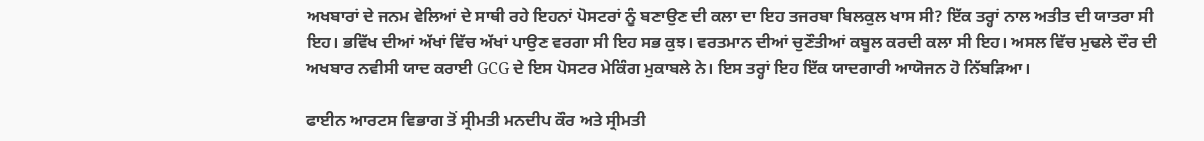ਅਖਬਾਰਾਂ ਦੇ ਜਨਮ ਵੇਲਿਆਂ ਦੇ ਸਾਥੀ ਰਹੇ ਇਹਨਾਂ ਪੋਸਟਰਾਂ ਨੂੰ ਬਣਾਉਣ ਦੀ ਕਲਾ ਦਾ ਇਹ ਤਜਰਬਾ ਬਿਲਕੁਲ ਖਾਸ ਸੀ? ਇੱਕ ਤਰ੍ਹਾਂ ਨਾਲ ਅਤੀਤ ਦੀ ਯਾਤਰਾ ਸੀ ਇਹ। ਭਵਿੱਖ ਦੀਆਂ ਅੱਖਾਂ ਵਿੱਚ ਅੱਖਾਂ ਪਾਉਣ ਵਰਗਾ ਸੀ ਇਹ ਸਭ ਕੁਝ। ਵਰਤਮਾਨ ਦੀਆਂ ਚੁਣੌਤੀਆਂ ਕਬੂਲ ਕਰਦੀ ਕਲਾ ਸੀ ਇਹ। ਅਸਲ ਵਿੱਚ ਮੁਢਲੇ ਦੌਰ ਦੀ ਅਖਬਾਰ ਨਵੀਸੀ ਯਾਦ ਕਰਾਈ GCG ਦੇ ਇਸ ਪੋਸਟਰ ਮੇਕਿੰਗ ਮੁਕਾਬਲੇ ਨੇ। ਇਸ ਤਰ੍ਹਾਂ ਇਹ ਇੱਕ ਯਾਦਗਾਰੀ ਆਯੋਜਨ ਹੋ ਨਿੱਬੜਿਆ।

ਫਾਈਨ ਆਰਟਸ ਵਿਭਾਗ ਤੋਂ ਸ੍ਰੀਮਤੀ ਮਨਦੀਪ ਕੌਰ ਅਤੇ ਸ੍ਰੀਮਤੀ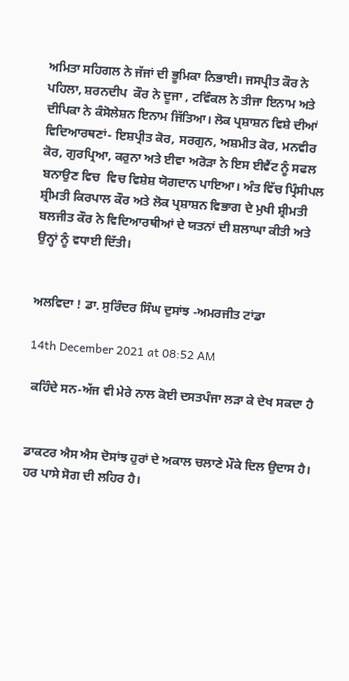ਅਮਿਤਾ ਸਹਿਗਲ ਨੇ ਜੱਜਾਂ ਦੀ ਭੂਮਿਕਾ ਨਿਭਾਈ। ਜਸਪ੍ਰੀਤ ਕੌਰ ਨੇ ਪਹਿਲਾ, ਸ਼ਰਨਦੀਪ  ਕੌਰ ਨੇ ਦੂਜਾ , ਟਵਿੰਕਲ ਨੇ ਤੀਜਾ ਇਨਾਮ ਅਤੇ ਦੀਪਿਕਾ ਨੇ ਕੰਸੋਲੇਸ਼ਨ ਇਨਾਮ ਜਿੱਤਿਆ। ਲੋਕ ਪ੍ਰਸ਼ਾਸ਼ਨ ਵਿਸ਼ੇ ਦੀਆਂ ਵਿਦਿਆਰਥਣਾਂ- ਇਸ਼ਪ੍ਰੀਤ ਕੋਰ, ਸਰਗੁਨ, ਅਸ਼ਮੀਤ ਕੋਰ, ਮਨਵੀਰ ਕੋਰ, ਗੁਰਪ੍ਰਿਆ, ਕਰੁਨਾ ਅਤੇ ਈਵਾ ਅਰੋੜਾ ਨੇ ਇਸ ਈਵੈਂਟ ਨੂੰ ਸਫਲ ਬਨਾਉਣ ਵਿਚ  ਵਿਚ ਵਿਸ਼ੇਸ਼ ਯੋਗਦਾਨ ਪਾਇਆ। ਅੰਤ ਵਿੱਚ ਪ੍ਰਿੰਸੀਪਲ ਸ਼੍ਰੀਮਤੀ ਕਿਰਪਾਲ ਕੌਰ ਅਤੇ ਲੋਕ ਪ੍ਰਸ਼ਾਸ਼ਨ ਵਿਭਾਗ ਦੇ ਮੁਖੀ ਸ਼੍ਰੀਮਤੀ ਬਲਜੀਤ ਕੌਰ ਨੇ ਵਿਦਿਆਰਥੀਆਂ ਦੇ ਯਤਨਾਂ ਦੀ ਸ਼ਲਾਘਾ ਕੀਤੀ ਅਤੇ ਉਨ੍ਹਾਂ ਨੂੰ ਵਧਾਈ ਦਿੱਤੀ।


ਅਲਵਿਦਾ ! ਡਾ. ਸੁਰਿੰਦਰ ਸਿੰਘ ਦੁਸਾਂਝ -ਅਮਰਜੀਤ ਟਾਂਡਾ

14th December 2021 at 08:52 AM

 ਕਹਿੰਦੇ ਸਨ-ਅੱਜ ਵੀ ਮੇਰੇ ਨਾਲ ਕੋਈ ਦਸਤਪੰਜਾ ਲੜਾ ਕੇ ਦੇਖ ਸਕਦਾ ਹੈ


ਡਾਕਟਰ ਐਸ ਐਸ ਦੋਸਾਂਝ ਹੁਰਾਂ ਦੇ ਅਕਾਲ ਚਲਾਣੇ ਮੌਕੇ ਦਿਲ ਉਦਾਸ ਹੈ।  ਹਰ ਪਾਸੇ ਸੋਗ ਦੀ ਲਹਿਰ ਹੈ।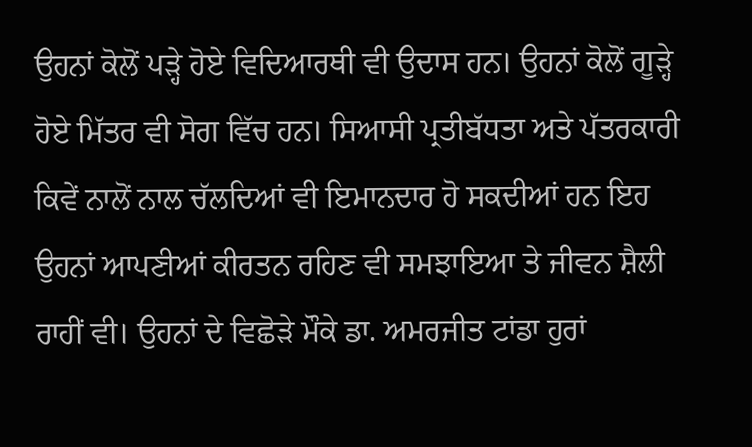ਉਹਨਾਂ ਕੋਲੋਂ ਪੜ੍ਹੇ ਹੋਏ ਵਿਦਿਆਰਥੀ ਵੀ ਉਦਾਸ ਹਨ। ਉਹਨਾਂ ਕੋਲੋਂ ਗੂੜ੍ਹੇ ਹੋਏ ਮਿੱਤਰ ਵੀ ਸੋਗ ਵਿੱਚ ਹਨ। ਸਿਆਸੀ ਪ੍ਰਤੀਬੱਧਤਾ ਅਤੇ ਪੱਤਰਕਾਰੀ ਕਿਵੇਂ ਨਾਲੋਂ ਨਾਲ ਚੱਲਦਿਆਂ ਵੀ ਇਮਾਨਦਾਰ ਹੋ ਸਕਦੀਆਂ ਹਨ ਇਹ ਉਹਨਾਂ ਆਪਣੀਆਂ ਕੀਰਤਨ ਰਹਿਣ ਵੀ ਸਮਝਾਇਆ ਤੇ ਜੀਵਨ ਸ਼ੈਲੀ ਰਾਹੀਂ ਵੀ। ਉਹਨਾਂ ਦੇ ਵਿਛੋੜੇ ਮੌਕੇ ਡਾ. ਅਮਰਜੀਤ ਟਾਂਡਾ ਹੁਰਾਂ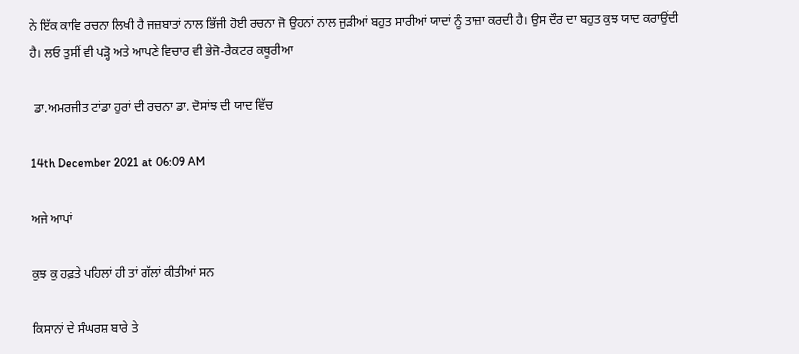ਨੇ ਇੱਕ ਕਾਵਿ ਰਚਨਾ ਲਿਖੀ ਹੈ ਜਜ਼ਬਾਤਾਂ ਨਾਲ ਭਿੱਜੀ ਹੋਈ ਰਚਨਾ ਜੋ ਉਹਨਾਂ ਨਾਲ ਜੁੜੀਆਂ ਬਹੁਤ ਸਾਰੀਆਂ ਯਾਦਾਂ ਨੂੰ ਤਾਜ਼ਾ ਕਰਦੀ ਹੈ। ਉਸ ਦੌਰ ਦਾ ਬਹੁਤ ਕੁਝ ਯਾਦ ਕਰਾਉਂਦੀ ਹੈ। ਲਓ ਤੁਸੀਂ ਵੀ ਪੜ੍ਹੋ ਅਤੇ ਆਪਣੇ ਵਿਚਾਰ ਵੀ ਭੇਜੋ-ਰੈਕਟਰ ਕਥੂਰੀਆ

 ਡਾ.ਅਮਰਜੀਤ ਟਾਂਡਾ ਹੁਰਾਂ ਦੀ ਰਚਨਾ ਡਾ. ਦੋਸਾਂਝ ਦੀ ਯਾਦ ਵਿੱਚ

14th December 2021 at 06:09 AM

ਅਜੇ ਆਪਾਂ

ਕੁਝ ਕੁ ਹਫ਼ਤੇ ਪਹਿਲਾਂ ਹੀ ਤਾਂ ਗੱਲਾਂ ਕੀਤੀਆਂ ਸਨ

ਕਿਸਾਨਾਂ ਦੇ ਸੰਘਰਸ਼ ਬਾਰੇ ਤੇ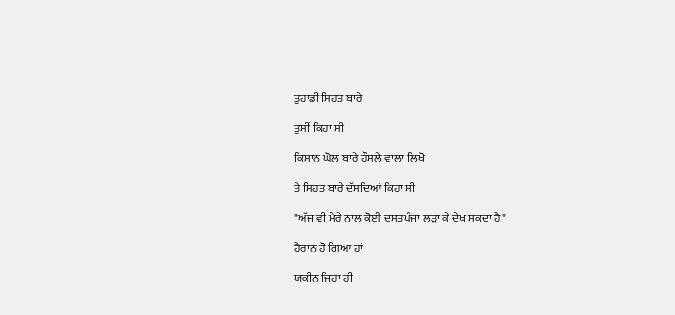ਤੁਹਾਡੀ ਸਿਹਤ ਬਾਰੇ

ਤੁਸੀਂ ਕਿਹਾ ਸੀ

ਕਿਸਾਨ ਘੋਲ ਬਾਰੇ ਹੌਸਲੇ ਵਾਲਾ ਲਿਖੋ

ਤੇ ਸਿਹਤ ਬਾਰੇ ਦੱਸਦਿਆਂ ਕਿਹਾ ਸੀ

"ਅੱਜ ਵੀ ਮੇਰੇ ਨਾਲ ਕੋਈ ਦਸਤਪੰਜਾ ਲੜਾ ਕੇ ਦੇਖ ਸਕਦਾ ਹੈ"

ਹੈਰਾਨ ਹੋ ਗਿਆ ਹਾਂ

ਯਕੀਨ ਜਿਹਾ ਹੀ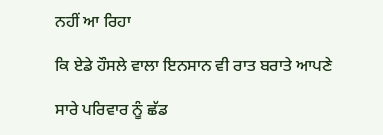ਨਹੀਂ ਆ ਰਿਹਾ

ਕਿ ਏਡੇ ਹੌਸਲੇ ਵਾਲਾ ਇਨਸਾਨ ਵੀ ਰਾਤ ਬਰਾਤੇ ਆਪਣੇ

ਸਾਰੇ ਪਰਿਵਾਰ ਨੂੰ ਛੱਡ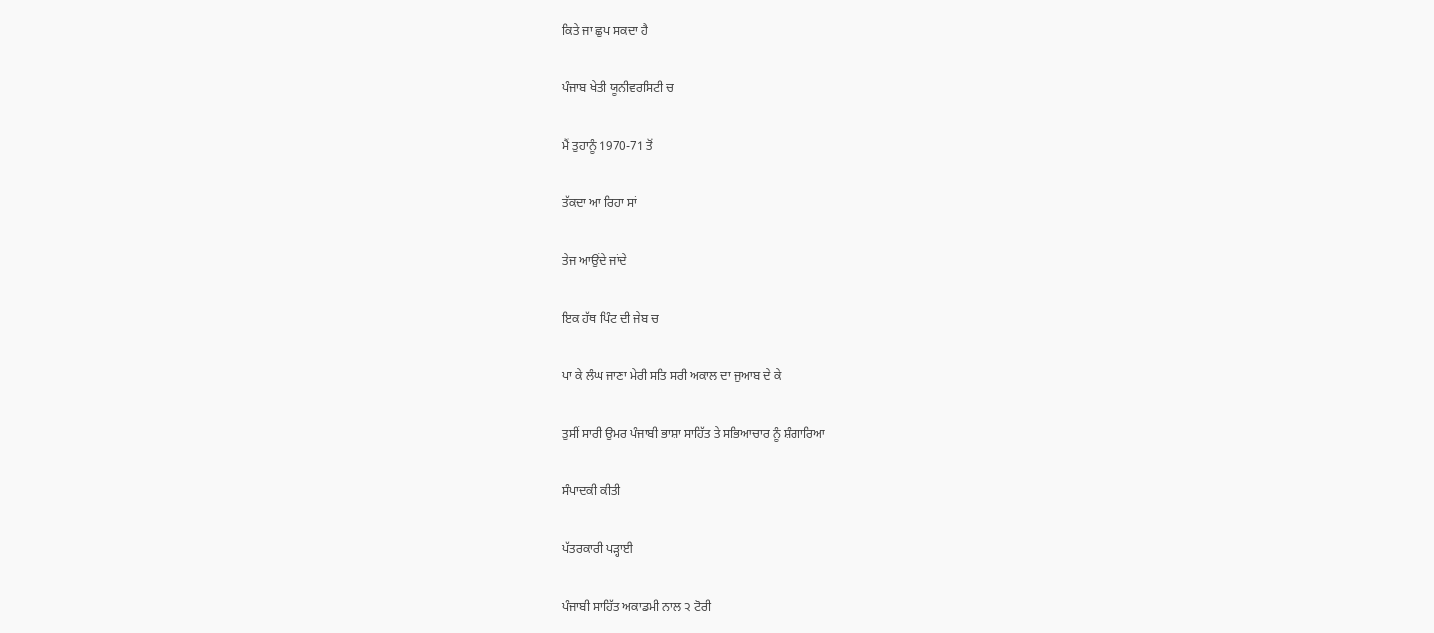ਕਿਤੇ ਜਾ ਛੁਪ ਸਕਦਾ ਹੈ

ਪੰਜਾਬ ਖੇਤੀ ਯੂਨੀਵਰਸਿਟੀ ਚ

ਮੈਂ ਤੁਹਾਨੂੰ 1970-71 ਤੋਂ

ਤੱਕਦਾ ਆ ਰਿਹਾ ਸਾਂ

ਤੇਜ ਆਉਂਦੇ ਜਾਂਦੇ

ਇਕ ਹੱਥ ਪਿੰਟ ਦੀ ਜੇਬ ਚ

ਪਾ ਕੇ ਲੰਘ ਜਾਣਾ ਮੇਰੀ ਸਤਿ ਸਰੀ ਅਕਾਲ ਦਾ ਜੁਆਬ ਦੇ ਕੇ

ਤੁਸੀਂ ਸਾਰੀ ਉਮਰ ਪੰਜਾਬੀ ਭਾਸ਼ਾ ਸਾਹਿੱਤ ਤੇ ਸਭਿਆਚਾਰ ਨੂੰ ਸ਼ੰਗਾਰਿਆ

ਸੰਪਾਦਕੀ ਕੀਤੀ

ਪੱਤਰਕਾਰੀ ਪੜ੍ਹਾਈ

ਪੰਜਾਬੀ ਸਾਹਿੱਤ ਅਕਾਡਮੀ ਨਾਲ ੨ ਟੋਰੀ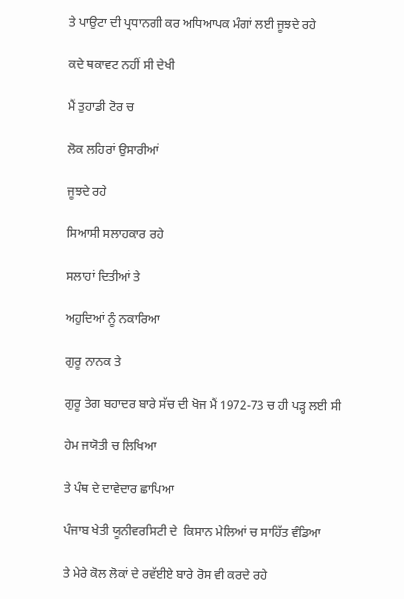ਤੇ ਪਾਉਟਾ ਦੀ ਪ੍ਰਧਾਨਗੀ ਕਰ ਅਧਿਆਪਕ ਮੰਗਾਂ ਲਈ ਜੂਝਦੇ ਰਹੇ

ਕਦੇ ਥਕਾਵਟ ਨਹੀਂ ਸੀ ਦੇਖੀ

ਮੈਂ ਤੁਹਾਡੀ ਟੋਰ ਚ

ਲੋਕ ਲਹਿਰਾਂ ਉਸਾਰੀਆਂ

ਜੂਝਦੇ ਰਹੇ

ਸਿਆਸੀ ਸਲਾਹਕਾਰ ਰਹੇ

ਸਲਾਹਾਂ ਦਿਤੀਆਂ ਤੇ

ਅਹੁਦਿਆਂ ਨੂੰ ਨਕਾਰਿਆ

ਗੁਰੂ ਨਾਨਕ ਤੇ

ਗੁਰੂ ਤੇਗ ਬਹਾਦਰ ਬਾਰੇ ਸੱਚ ਦੀ ਖੋਜ ਮੈਂ 1972-73 ਚ ਹੀ ਪੜ੍ਹ ਲਈ ਸੀ

ਹੇਮ ਜਯੋਤੀ ਚ ਲਿਖਿਆ

ਤੇ ਪੰਥ ਦੇ ਦਾਵੇਦਾਰ ਛਾਪਿਆ

ਪੰਜਾਬ ਖੇਤੀ ਯੂਨੀਵਰਸਿਟੀ ਦੇ  ਕਿਸਾਨ ਮੇਲਿਆਂ ਚ ਸਾਹਿੱਤ ਵੰਡਿਆ

ਤੇ ਮੇਰੇ ਕੋਲ ਲੋਕਾਂ ਦੇ ਰਵੱਈਏ ਬਾਰੇ ਰੋਸ ਵੀ ਕਰਦੇ ਰਹੇ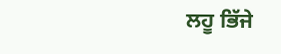ਲਹੂ ਭਿੱਜੇ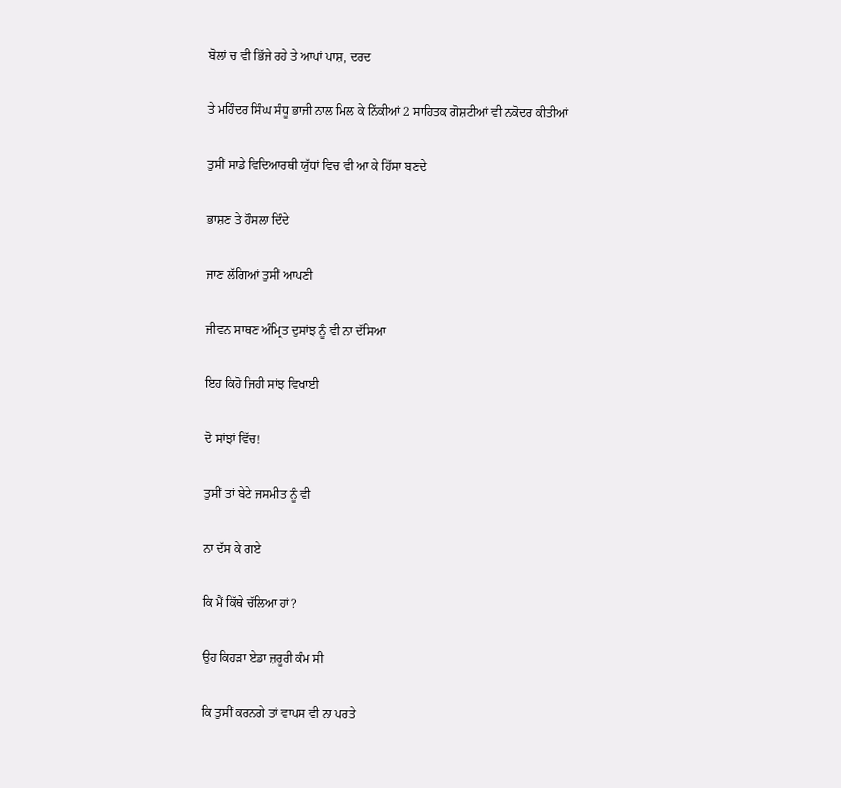ਬੋਲਾਂ ਚ ਵੀ ਭਿੱਜੇ ਰਹੇ ਤੇ ਆਪਾਂ ਪਾਸ਼, ਦਰਦ

ਤੇ ਮਹਿੰਦਰ ਸਿੰਘ ਸੰਧੂ ਭਾਜੀ ਨਾਲ ਮਿਲ ਕੇ ਨਿੱਕੀਆਂ 2 ਸਾਹਿਤਕ ਗੋਸ਼ਟੀਆਂ ਵੀ ਨਕੋਦਰ ਕੀਤੀਆਂ

ਤੁਸੀਂ ਸਾਡੇ ਵਿਦਿਆਰਥੀ ਯੁੱਧਾਂ ਵਿਚ ਵੀ ਆ ਕੇ ਹਿੱਸਾ ਬਣਦੇ

ਭਾਸ਼ਣ ਤੇ ਹੌਸਲਾ ਦਿੰਦੇ

ਜਾਣ ਲੱਗਿਆਂ ਤੁਸੀਂ ਆਪਣੀ

ਜੀਵਨ ਸਾਥਣ ਅੰਮ੍ਰਿਤ ਦੁਸਾਂਝ ਨੂੰ ਵੀ ਨਾ ਦੱਸਿਆ

ਇਹ ਕਿਹੋ ਜਿਹੀ ਸਾਂਝ ਵਿਖਾਈ

ਦੋ ਸਾਂਝਾਂ ਵਿੱਚ!

ਤੁਸੀਂ ਤਾਂ ਬੇਟੇ ਜਸਮੀਤ ਨੂੰ ਵੀ

ਨਾ ਦੱਸ ਕੇ ਗਏ

ਕਿ ਮੈਂ ਕਿੱਥੇ ਚੱਲਿਆ ਹਾਂ?

ਉਹ ਕਿਹੜਾ ਏਡਾ ਜ਼ਰੂਰੀ ਕੰਮ ਸੀ

ਕਿ ਤੁਸੀਂ ਕਰਨਗੇ ਤਾਂ ਵਾਪਸ ਵੀ ਨਾ ਪਰਤੇ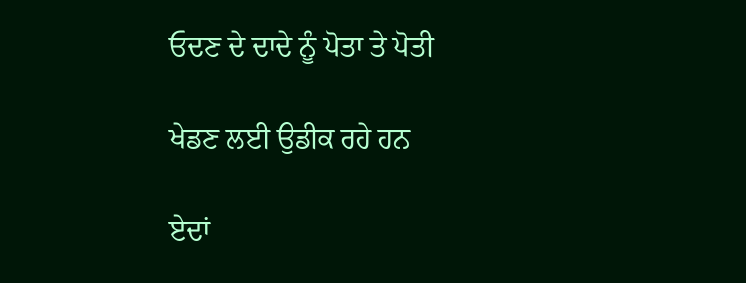ਓਦਣ ਦੇ ਦਾਦੇ ਨੂੰ ਪੋਤਾ ਤੇ ਪੋਤੀ

ਖੇਡਣ ਲਈ ਉਡੀਕ ਰਹੇ ਹਨ

ਏਦਾਂ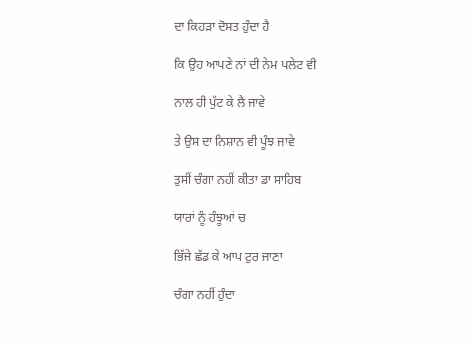ਦਾ ਕਿਹੜਾ ਦੋਸਤ ਹੁੰਦਾ ਹੈ

ਕਿ ਉਹ ਆਪਣੇ ਨਾਂ ਦੀ ਨੇਮ ਪਲੇਟ ਵੀ

ਨਾਲ ਹੀ ਪੁੱਟ ਕੇ ਲੈ ਜਾਵੇ

ਤੇ ਉਸ ਦਾ ਨਿਸ਼ਾਨ ਵੀ ਪੂੰਝ ਜਾਵੇ

ਤੁਸੀਂ ਚੰਗਾ ਨਹੀਂ ਕੀਤਾ ਡਾ ਸਾਹਿਬ

ਯਾਰਾਂ ਨੂੰ ਹੰਝੂਆਂ ਚ

ਭਿੱਜੇ ਛੱਡ ਕੇ ਆਪ ਟੁਰ ਜਾਣਾ

ਚੰਗਾ ਨਹੀਂ ਹੁੰਦਾ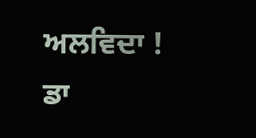ਅਲਵਿਦਾ ! ਡਾ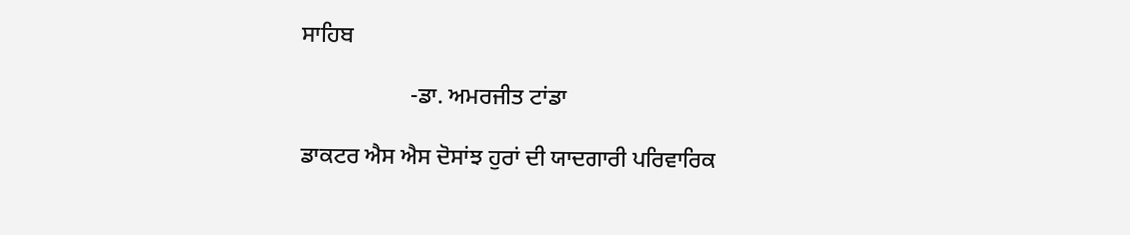ਸਾਹਿਬ

                   -ਡਾ. ਅਮਰਜੀਤ ਟਾਂਡਾ

ਡਾਕਟਰ ਐਸ ਐਸ ਦੋਸਾਂਝ ਹੁਰਾਂ ਦੀ ਯਾਦਗਾਰੀ ਪਰਿਵਾਰਿਕ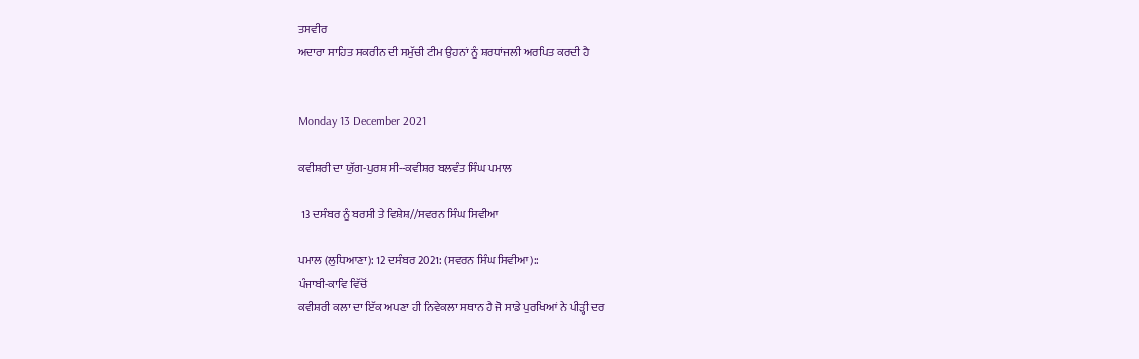ਤਸਵੀਰ
ਅਦਾਰਾ ਸਾਹਿਤ ਸਕਰੀਨ ਦੀ ਸਮੁੱਚੀ ਟੀਮ ਉਹਨਾਂ ਨੂੰ ਸ਼ਰਧਾਂਜਲੀ ਅਰਪਿਤ ਕਰਦੀ ਹੈ


Monday 13 December 2021

ਕਵੀਸ਼ਰੀ ਦਾ ਯੁੱਗ-ਪੁਰਸ਼ ਸੀ--ਕਵੀਸ਼ਰ ਬਲਵੰਤ ਸਿੰਘ ਪਮਾਲ

 13 ਦਸੰਬਰ ਨੂੰ ਬਰਸੀ ਤੇ ਵਿਸ਼ੇਸ਼//ਸਵਰਨ ਸਿੰਘ ਸਿਵੀਆ

ਪਮਾਲ (ਲੁਧਿਆਣਾ): 12 ਦਸੰਬਰ 2021: (ਸਵਰਨ ਸਿੰਘ ਸਿਵੀਆ)::
ਪੰਜਾਬੀ-ਕਾਵਿ ਵਿੱਚੋਂ
ਕਵੀਸ਼ਰੀ ਕਲਾ ਦਾ ਇੱਕ ਅਪਣਾ ਹੀ ਨਿਵੇਕਲਾ ਸਥਾਨ ਹੈ ਜੋ ਸਾਡੇ ਪੁਰਖਿਆਂ ਨੇ ਪੀੜ੍ਹੀ ਦਰ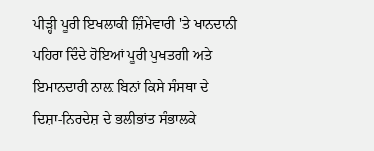ਪੀੜ੍ਹੀ ਪੂਰੀ ਇਖਲਾਕੀ ਜ਼ਿੰਮੇਵਾਰੀ 'ਤੇ ਖਾਨਦਾਨੀ ਪਹਿਰਾ ਦਿੰਦੇ ਹੋਇਆਂ ਪੂਰੀ ਪੁਖਤਗੀ ਅਤੇ ਇਮਾਨਦਾਰੀ ਨਾਲ਼ ਬਿਨਾਂ ਕਿਸੇ ਸੰਸਥਾ ਦੇ ਦਿਸ਼ਾ-ਨਿਰਦੇਸ਼ ਦੇ ਭਲੀਭਾਂਤ ਸੰਭਾਲਕੇ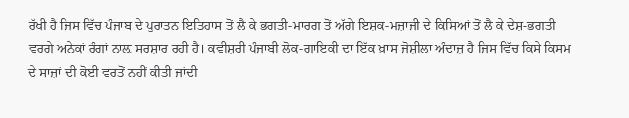ਰੱਖੀ ਹੈ ਜਿਸ ਵਿੱਚ ਪੰਜਾਬ ਦੇ ਪੁਰਾਤਨ ਇਤਿਹਾਸ ਤੋਂ ਲੈ ਕੇ ਭਗਤੀ-ਮਾਰਗ ਤੋਂ ਅੱਗੇ ਇਸ਼ਕ-ਮਜ਼ਾਜੀ ਦੇ ਕਿਸਿਆਂ ਤੋਂ ਲੈ ਕੇ ਦੇਸ਼-ਭਗਤੀ ਵਰਗੇ ਅਨੇਕਾਂ ਰੰਗਾਂ ਨਾਲ਼ ਸਰਸ਼ਾਰ ਰਹੀ ਹੈ। ਕਵੀਸ਼ਰੀ ਪੰਜਾਬੀ ਲੋਕ-ਗਾਇਕੀ ਦਾ ਇੱਕ ਖ਼ਾਸ ਜੋਸ਼ੀਲਾ ਅੰਦਾਜ਼ ਹੈ ਜਿਸ ਵਿੱਚ ਕਿਸੇ ਕਿਸਮ ਦੇ ਸਾਜ਼ਾਂ ਦੀ ਕੋਈ ਵਰਤੋਂ ਨਹੀਂ ਕੀਤੀ ਜਾਂਦੀ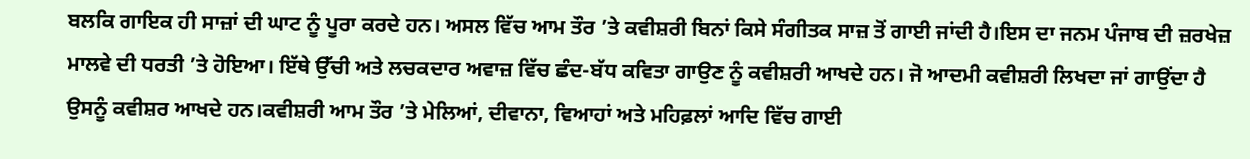ਬਲਕਿ ਗਾਇਕ ਹੀ ਸਾਜ਼ਾਂ ਦੀ ਘਾਟ ਨੂੰ ਪੂਰਾ ਕਰਦੇ ਹਨ। ਅਸਲ ਵਿੱਚ ਆਮ ਤੌਰ ’ਤੇ ਕਵੀਸ਼ਰੀ ਬਿਨਾਂ ਕਿਸੇ ਸੰਗੀਤਕ ਸਾਜ਼ ਤੋਂ ਗਾਈ ਜਾਂਦੀ ਹੈ।ਇਸ ਦਾ ਜਨਮ ਪੰਜਾਬ ਦੀ ਜ਼ਰਖੇਜ਼ ਮਾਲਵੇ ਦੀ ਧਰਤੀ ’ਤੇ ਹੋਇਆ। ਇੱਥੇ ਉੱਚੀ ਅਤੇ ਲਚਕਦਾਰ ਅਵਾਜ਼ ਵਿੱਚ ਛੰਦ-ਬੱਧ ਕਵਿਤਾ ਗਾਉਣ ਨੂੰ ਕਵੀਸ਼ਰੀ ਆਖਦੇ ਹਨ। ਜੋ ਆਦਮੀ ਕਵੀਸ਼ਰੀ ਲਿਖਦਾ ਜਾਂ ਗਾਉਂਦਾ ਹੈ ਉਸਨੂੰ ਕਵੀਸ਼ਰ ਆਖਦੇ ਹਨ।ਕਵੀਸ਼ਰੀ ਆਮ ਤੌਰ ’ਤੇ ਮੇਲਿਆਂ, ਦੀਵਾਨਾ, ਵਿਆਹਾਂ ਅਤੇ ਮਹਿਫ਼ਲਾਂ ਆਦਿ ਵਿੱਚ ਗਾਈ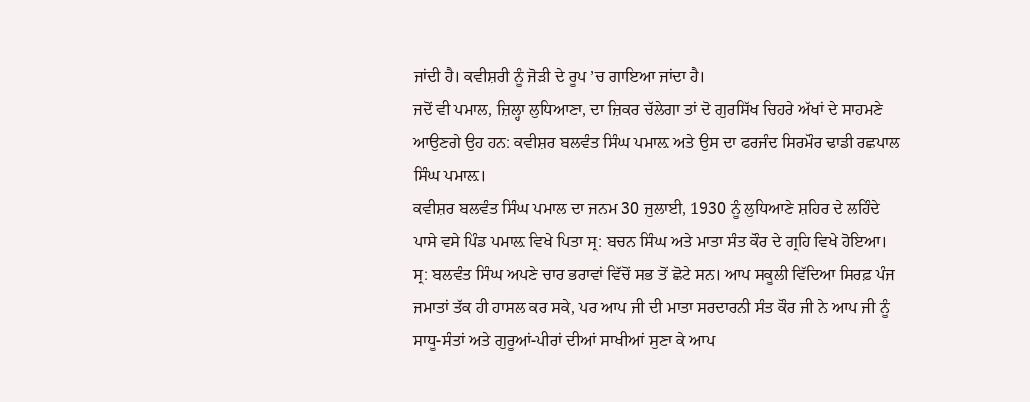ਜਾਂਦੀ ਹੈ। ਕਵੀਸ਼ਰੀ ਨੂੰ ਜੋੜੀ ਦੇ ਰੂਪ ’ਚ ਗਾਇਆ ਜਾਂਦਾ ਹੈ।
ਜਦੋਂ ਵੀ ਪਮਾਲ, ਜ਼ਿਲ੍ਹਾ ਲੁਧਿਆਣਾ, ਦਾ ਜ਼ਿਕਰ ਚੱਲੇਗਾ ਤਾਂ ਦੋ ਗੁਰਸਿੱਖ ਚਿਹਰੇ ਅੱਖਾਂ ਦੇ ਸਾਹਮਣੇ ਆਉਣਗੇ ਉਹ ਹਨ: ਕਵੀਸ਼ਰ ਬਲਵੰਤ ਸਿੰਘ ਪਮਾਲ਼ ਅਤੇ ਉਸ ਦਾ ਫਰਜੰਦ ਸਿਰਮੌਰ ਢਾਡੀ ਰਛਪਾਲ ਸਿੰਘ ਪਮਾਲ਼।
ਕਵੀਸ਼ਰ ਬਲਵੰਤ ਸਿੰਘ ਪਮਾਲ ਦਾ ਜਨਮ 30 ਜੁਲਾਈ, 1930 ਨੂੰ ਲੁਧਿਆਣੇ ਸ਼ਹਿਰ ਦੇ ਲਹਿੰਦੇ ਪਾਸੇ ਵਸੇ ਪਿੰਡ ਪਮਾਲ਼ ਵਿਖੇ ਪਿਤਾ ਸ੍ਰ: ਬਚਨ ਸਿੰਘ ਅਤੇ ਮਾਤਾ ਸੰਤ ਕੌਰ ਦੇ ਗ੍ਰਹਿ ਵਿਖੇ ਹੋਇਆ। ਸ੍ਰ: ਬਲਵੰਤ ਸਿੰਘ ਅਪਣੇ ਚਾਰ ਭਰਾਵਾਂ ਵਿੱਚੋਂ ਸਭ ਤੋਂ ਛੋਟੇ ਸਨ। ਆਪ ਸਕੂਲੀ ਵਿੱਦਿਆ ਸਿਰਫ਼ ਪੰਜ ਜਮਾਤਾਂ ਤੱਕ ਹੀ ਹਾਸਲ ਕਰ ਸਕੇ, ਪਰ ਆਪ ਜੀ ਦੀ ਮਾਤਾ ਸਰਦਾਰਨੀ ਸੰਤ ਕੌਰ ਜੀ ਨੇ ਆਪ ਜੀ ਨੂੰ ਸਾਧੂ-ਸੰਤਾਂ ਅਤੇ ਗੁਰੂਆਂ-ਪੀਰਾਂ ਦੀਆਂ ਸਾਖੀਆਂ ਸੁਣਾ ਕੇ ਆਪ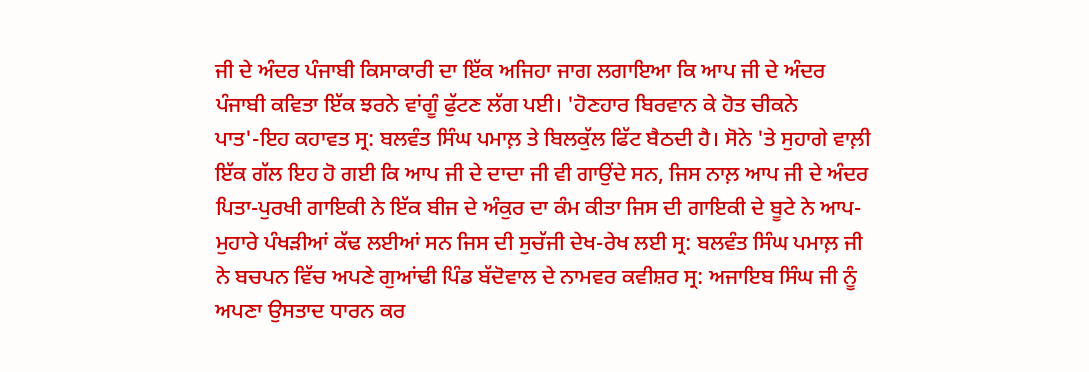ਜੀ ਦੇ ਅੰਦਰ ਪੰਜਾਬੀ ਕਿਸਾਕਾਰੀ ਦਾ ਇੱਕ ਅਜਿਹਾ ਜਾਗ ਲਗਾਇਆ ਕਿ ਆਪ ਜੀ ਦੇ ਅੰਦਰ ਪੰਜਾਬੀ ਕਵਿਤਾ ਇੱਕ ਝਰਨੇ ਵਾਂਗੂੰ ਫੁੱਟਣ ਲੱਗ ਪਈ। 'ਹੋਣਹਾਰ ਬਿਰਵਾਨ ਕੇ ਹੋਤ ਚੀਕਨੇ ਪਾਤ'-ਇਹ ਕਹਾਵਤ ਸ੍ਰ: ਬਲਵੰਤ ਸਿੰਘ ਪਮਾਲ਼ ਤੇ ਬਿਲਕੁੱਲ ਫਿੱਟ ਬੈਠਦੀ ਹੈ। ਸੋਨੇ 'ਤੇ ਸੁਹਾਗੇ ਵਾਲ਼ੀ ਇੱਕ ਗੱਲ ਇਹ ਹੋ ਗਈ ਕਿ ਆਪ ਜੀ ਦੇ ਦਾਦਾ ਜੀ ਵੀ ਗਾਉਂਦੇ ਸਨ, ਜਿਸ ਨਾਲ਼ ਆਪ ਜੀ ਦੇ ਅੰਦਰ ਪਿਤਾ-ਪੁਰਖੀ ਗਾਇਕੀ ਨੇ ਇੱਕ ਬੀਜ ਦੇ ਅੰਕੁਰ ਦਾ ਕੰਮ ਕੀਤਾ ਜਿਸ ਦੀ ਗਾਇਕੀ ਦੇ ਬੂਟੇ ਨੇ ਆਪ-ਮੁਹਾਰੇ ਪੰਖੜੀਆਂ ਕੱਢ ਲਈਆਂ ਸਨ ਜਿਸ ਦੀ ਸੁਚੱਜੀ ਦੇਖ-ਰੇਖ ਲਈ ਸ੍ਰ: ਬਲਵੰਤ ਸਿੰਘ ਪਮਾਲ਼ ਜੀ ਨੇ ਬਚਪਨ ਵਿੱਚ ਅਪਣੇ ਗੁਆਂਢੀ ਪਿੰਡ ਬੱਦੋਵਾਲ ਦੇ ਨਾਮਵਰ ਕਵੀਸ਼ਰ ਸ੍ਰ: ਅਜਾਇਬ ਸਿੰਘ ਜੀ ਨੂੰ ਅਪਣਾ ਉਸਤਾਦ ਧਾਰਨ ਕਰ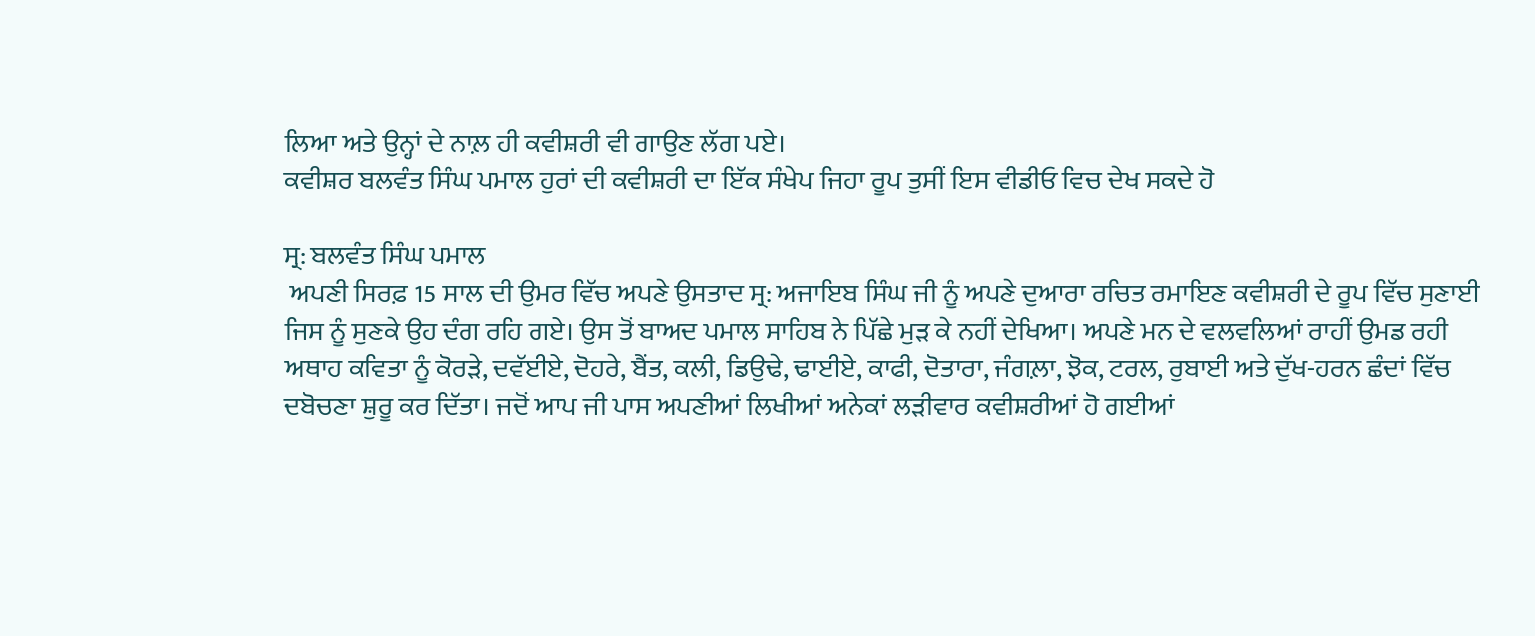ਲਿਆ ਅਤੇ ਉਨ੍ਹਾਂ ਦੇ ਨਾਲ਼ ਹੀ ਕਵੀਸ਼ਰੀ ਵੀ ਗਾਉਣ ਲੱਗ ਪਏ।
ਕਵੀਸ਼ਰ ਬਲਵੰਤ ਸਿੰਘ ਪਮਾਲ ਹੁਰਾਂ ਦੀ ਕਵੀਸ਼ਰੀ ਦਾ ਇੱਕ ਸੰਖੇਪ ਜਿਹਾ ਰੂਪ ਤੁਸੀਂ ਇਸ ਵੀਡੀਓ ਵਿਚ ਦੇਖ ਸਕਦੇ ਹੋ

ਸ੍ਰ: ਬਲਵੰਤ ਸਿੰਘ ਪਮਾਲ
 ਅਪਣੀ ਸਿਰਫ਼ 15 ਸਾਲ ਦੀ ਉਮਰ ਵਿੱਚ ਅਪਣੇ ਉਸਤਾਦ ਸ੍ਰ: ਅਜਾਇਬ ਸਿੰਘ ਜੀ ਨੂੰ ਅਪਣੇ ਦੁਆਰਾ ਰਚਿਤ ਰਮਾਇਣ ਕਵੀਸ਼ਰੀ ਦੇ ਰੂਪ ਵਿੱਚ ਸੁਣਾਈ ਜਿਸ ਨੂੰ ਸੁਣਕੇ ਉਹ ਦੰਗ ਰਹਿ ਗਏ। ਉਸ ਤੋਂ ਬਾਅਦ ਪਮਾਲ ਸਾਹਿਬ ਨੇ ਪਿੱਛੇ ਮੁੜ ਕੇ ਨਹੀਂ ਦੇਖਿਆ। ਅਪਣੇ ਮਨ ਦੇ ਵਲਵਲਿਆਂ ਰਾਹੀਂ ਉਮਡ ਰਹੀ ਅਥਾਹ ਕਵਿਤਾ ਨੂੰ ਕੋਰੜੇ, ਦਵੱਈਏ, ਦੋਹਰੇ, ਬੈਂਤ, ਕਲੀ, ਡਿਉਢੇ, ਢਾਈਏ, ਕਾਫੀ, ਦੋਤਾਰਾ, ਜੰਗਲ਼ਾ, ਝੋਕ, ਟਰਲ, ਰੁਬਾਈ ਅਤੇ ਦੁੱਖ-ਹਰਨ ਛੰਦਾਂ ਵਿੱਚ ਦਬੋਚਣਾ ਸ਼ੁਰੂ ਕਰ ਦਿੱਤਾ। ਜਦੋਂ ਆਪ ਜੀ ਪਾਸ ਅਪਣੀਆਂ ਲਿਖੀਆਂ ਅਨੇਕਾਂ ਲੜੀਵਾਰ ਕਵੀਸ਼ਰੀਆਂ ਹੋ ਗਈਆਂ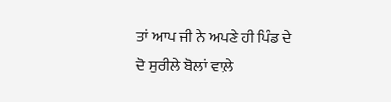ਤਾਂ ਆਪ ਜੀ ਨੇ ਅਪਣੇ ਹੀ ਪਿੰਡ ਦੇ ਦੋ ਸੁਰੀਲੇ ਬੋਲਾਂ ਵਾਲ਼ੇ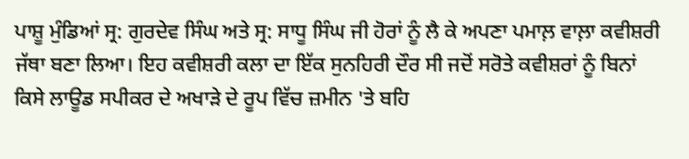ਪਾਸ਼ੂ ਮੁੰਡਿਆਂ ਸ੍ਰ: ਗੁਰਦੇਵ ਸਿੰਘ ਅਤੇ ਸ੍ਰ: ਸਾਧੂ ਸਿੰਘ ਜੀ ਹੋਰਾਂ ਨੂੰ ਲੈ ਕੇ ਅਪਣਾ ਪਮਾਲ਼ ਵਾਲ਼ਾ ਕਵੀਸ਼ਰੀ ਜੱਥਾ ਬਣਾ ਲਿਆ। ਇਹ ਕਵੀਸ਼ਰੀ ਕਲਾ ਦਾ ਇੱਕ ਸੁਨਹਿਰੀ ਦੌਰ ਸੀ ਜਦੋਂ ਸਰੋਤੇ ਕਵੀਸ਼ਰਾਂ ਨੂੰ ਬਿਨਾਂ ਕਿਸੇ ਲਾਊਡ ਸਪੀਕਰ ਦੇ ਅਖਾੜੇ ਦੇ ਰੂਪ ਵਿੱਚ ਜ਼ਮੀਨ 'ਤੇ ਬਹਿ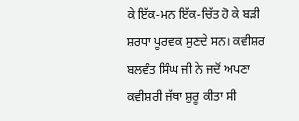ਕੇ ਇੱਕ-ਮਨ ਇੱਕ-ਚਿੱਤ ਹੋ ਕੇ ਬੜੀ ਸ਼ਰਧਾ ਪੂਰਵਕ ਸੁਣਦੇ ਸਨ। ਕਵੀਸ਼ਰ ਬਲਵੰਤ ਸਿੰਘ ਜੀ ਨੇ ਜਦੋਂ ਅਪਣਾ ਕਵੀਸ਼ਰੀ ਜੱਥਾ ਸ਼ੁਰੂ ਕੀਤਾ ਸੀ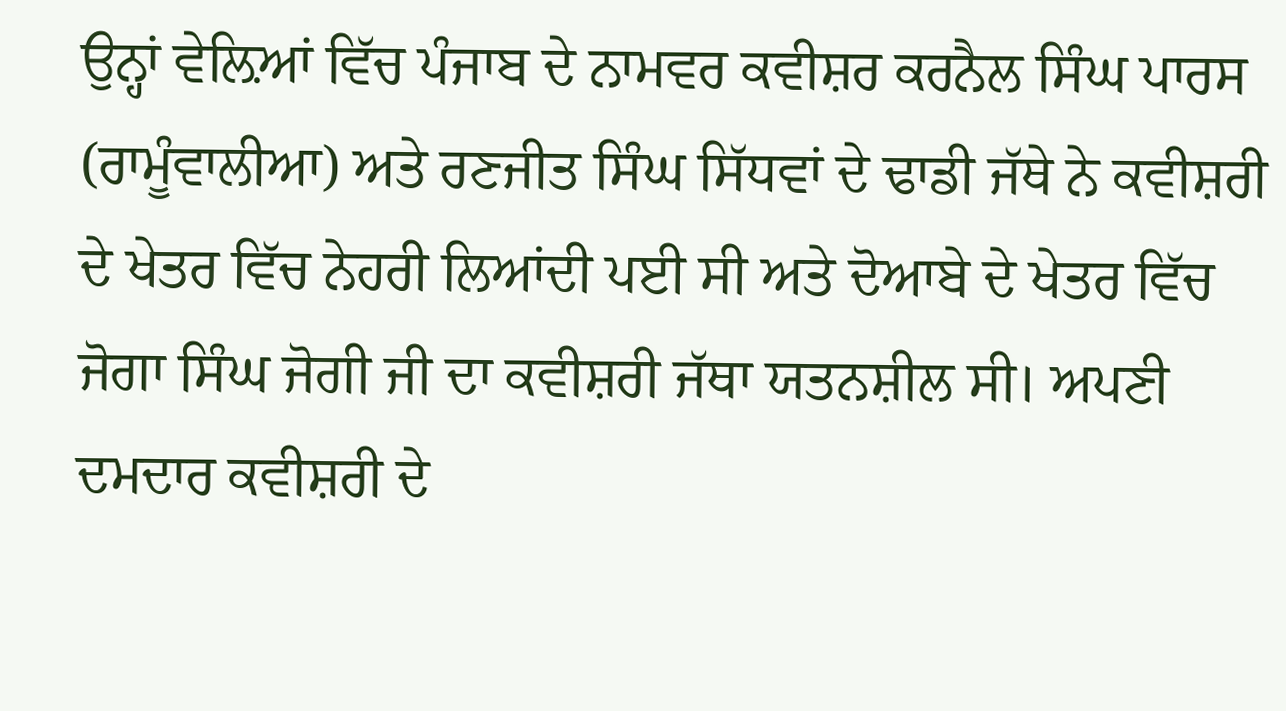ਉਨ੍ਹਾਂ ਵੇਲ਼ਿਆਂ ਵਿੱਚ ਪੰਜਾਬ ਦੇ ਨਾਮਵਰ ਕਵੀਸ਼ਰ ਕਰਨੈਲ ਸਿੰਘ ਪਾਰਸ (ਰਾਮੂੰਵਾਲੀਆ) ਅਤੇ ਰਣਜੀਤ ਸਿੰਘ ਸਿੱਧਵਾਂ ਦੇ ਢਾਡੀ ਜੱਥੇ ਨੇ ਕਵੀਸ਼ਰੀ ਦੇ ਖੇਤਰ ਵਿੱਚ ਨੇਹਰੀ ਲਿਆਂਦੀ ਪਈ ਸੀ ਅਤੇ ਦੋਆਬੇ ਦੇ ਖੇਤਰ ਵਿੱਚ ਜੋਗਾ ਸਿੰਘ ਜੋਗੀ ਜੀ ਦਾ ਕਵੀਸ਼ਰੀ ਜੱਥਾ ਯਤਨਸ਼ੀਲ ਸੀ। ਅਪਣੀ ਦਮਦਾਰ ਕਵੀਸ਼ਰੀ ਦੇ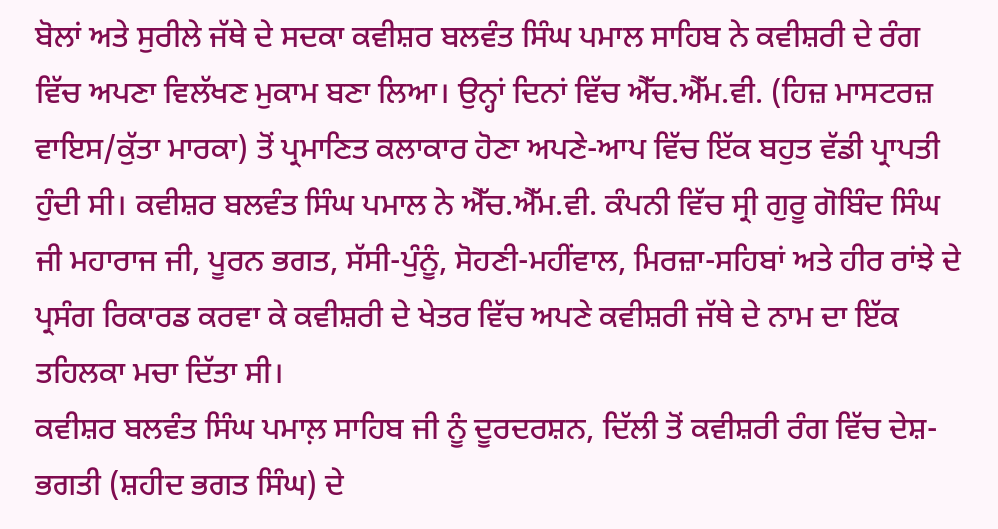ਬੋਲਾਂ ਅਤੇ ਸੁਰੀਲੇ ਜੱਥੇ ਦੇ ਸਦਕਾ ਕਵੀਸ਼ਰ ਬਲਵੰਤ ਸਿੰਘ ਪਮਾਲ ਸਾਹਿਬ ਨੇ ਕਵੀਸ਼ਰੀ ਦੇ ਰੰਗ ਵਿੱਚ ਅਪਣਾ ਵਿਲੱਖਣ ਮੁਕਾਮ ਬਣਾ ਲਿਆ। ਉਨ੍ਹਾਂ ਦਿਨਾਂ ਵਿੱਚ ਐੱਚ.ਐੱਮ.ਵੀ. (ਹਿਜ਼ ਮਾਸਟਰਜ਼ ਵਾਇਸ/ਕੁੱਤਾ ਮਾਰਕਾ) ਤੋਂ ਪ੍ਰਮਾਣਿਤ ਕਲਾਕਾਰ ਹੋਣਾ ਅਪਣੇ-ਆਪ ਵਿੱਚ ਇੱਕ ਬਹੁਤ ਵੱਡੀ ਪ੍ਰਾਪਤੀ ਹੁੰਦੀ ਸੀ। ਕਵੀਸ਼ਰ ਬਲਵੰਤ ਸਿੰਘ ਪਮਾਲ ਨੇ ਐੱਚ.ਐੱਮ.ਵੀ. ਕੰਪਨੀ ਵਿੱਚ ਸ੍ਰੀ ਗੁਰੂ ਗੋਬਿੰਦ ਸਿੰਘ ਜੀ ਮਹਾਰਾਜ ਜੀ, ਪੂਰਨ ਭਗਤ, ਸੱਸੀ-ਪੁੰਨੂੰ, ਸੋਹਣੀ-ਮਹੀਂਵਾਲ, ਮਿਰਜ਼ਾ-ਸਹਿਬਾਂ ਅਤੇ ਹੀਰ ਰਾਂਝੇ ਦੇ ਪ੍ਰਸੰਗ ਰਿਕਾਰਡ ਕਰਵਾ ਕੇ ਕਵੀਸ਼ਰੀ ਦੇ ਖੇਤਰ ਵਿੱਚ ਅਪਣੇ ਕਵੀਸ਼ਰੀ ਜੱਥੇ ਦੇ ਨਾਮ ਦਾ ਇੱਕ ਤਹਿਲਕਾ ਮਚਾ ਦਿੱਤਾ ਸੀ।
ਕਵੀਸ਼ਰ ਬਲਵੰਤ ਸਿੰਘ ਪਮਾਲ਼ ਸਾਹਿਬ ਜੀ ਨੂੰ ਦੂਰਦਰਸ਼ਨ, ਦਿੱਲੀ ਤੋਂ ਕਵੀਸ਼ਰੀ ਰੰਗ ਵਿੱਚ ਦੇਸ਼-ਭਗਤੀ (ਸ਼ਹੀਦ ਭਗਤ ਸਿੰਘ) ਦੇ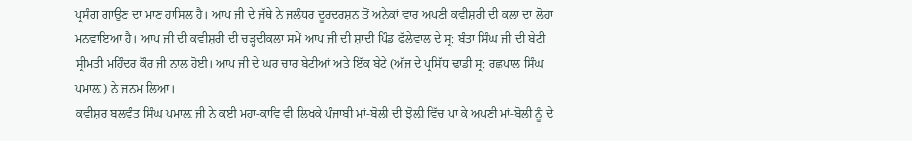ਪ੍ਰਸੰਗ ਗਾਉਣ ਦਾ ਮਾਣ ਹਾਸਿਲ ਹੈ। ਆਪ ਜੀ ਦੇ ਜੱਥੇ ਨੇ ਜਲੰਧਰ ਦੂਰਦਰਸ਼ਨ ਤੋਂ ਅਨੇਕਾਂ ਵਾਰ ਅਪਣੀ ਕਵੀਸ਼ਰੀ ਦੀ ਕਲਾ ਦਾ ਲੋਹਾ ਮਨਵਾਇਆ ਹੈ। ਆਪ ਜੀ ਦੀ ਕਵੀਸ਼ਰੀ ਦੀ ਚੜ੍ਹਦੀਕਲਾ ਸਮੇਂ ਆਪ ਜੀ ਦੀ ਸ਼ਾਦੀ ਪਿੰਡ ਫੱਲੇਵਾਲ ਦੇ ਸ੍ਰ: ਬੰਤਾ ਸਿੰਘ ਜੀ ਦੀ ਬੇਟੀ ਸ੍ਰੀਮਤੀ ਮਹਿੰਦਰ ਕੌਰ ਜੀ ਨਾਲ ਹੋਈ। ਆਪ ਜੀ ਦੇ ਘਰ ਚਾਰ ਬੇਟੀਆਂ ਅਤੇ ਇੱਕ ਬੇਟੇ (ਅੱਜ ਦੇ ਪ੍ਰਸਿੱਧ ਢਾਡੀ ਸ੍ਰ: ਰਛਪਾਲ ਸਿੰਘ ਪਮਾਲ਼) ਨੇ ਜਨਮ ਲਿਆ।
ਕਵੀਸ਼ਰ ਬਲਵੰਤ ਸਿੰਘ ਪਮਾਲ਼ ਜੀ ਨੇ ਕਈ ਮਹਾ-ਕਾਵਿ ਵੀ ਲਿਖਕੇ ਪੰਜਾਬੀ ਮਾਂ-ਬੋਲੀ ਦੀ ਝੋਲ਼ੀ ਵਿੱਚ ਪਾ ਕੇ ਅਪਣੀ ਮਾਂ-ਬੋਲੀ ਨੂੰ ਦੇ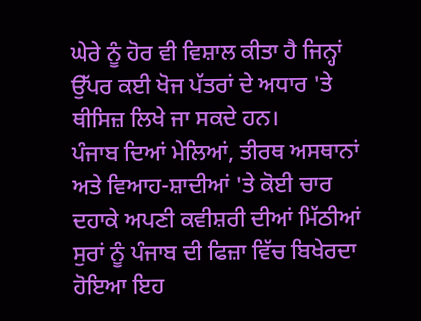ਘੇਰੇ ਨੂੰ ਹੋਰ ਵੀ ਵਿਸ਼ਾਲ ਕੀਤਾ ਹੈ ਜਿਨ੍ਹਾਂ ਉੱਪਰ ਕਈ ਖੋਜ ਪੱਤਰਾਂ ਦੇ ਅਧਾਰ 'ਤੇ ਥੀਸਿਜ਼ ਲਿਖੇ ਜਾ ਸਕਦੇ ਹਨ।
ਪੰਜਾਬ ਦਿਆਂ ਮੇਲਿਆਂ, ਤੀਰਥ ਅਸਥਾਨਾਂ ਅਤੇ ਵਿਆਹ-ਸ਼ਾਦੀਆਂ 'ਤੇ ਕੋਈ ਚਾਰ ਦਹਾਕੇ ਅਪਣੀ ਕਵੀਸ਼ਰੀ ਦੀਆਂ ਮਿੱਠੀਆਂ ਸੁਰਾਂ ਨੂੰ ਪੰਜਾਬ ਦੀ ਫਿਜ਼ਾ ਵਿੱਚ ਬਿਖੇਰਦਾ ਹੋਇਆ ਇਹ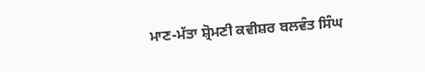ਮਾਣ-ਮੱਤਾ ਸ਼੍ਰੋਮਣੀ ਕਵੀਸ਼ਰ ਬਲਵੰਤ ਸਿੰਘ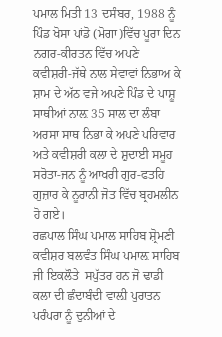ਪਮਾਲ ਮਿਤੀ 13 ਦਸੰਬਰ, 1988 ਨੂੰ ਪਿੰਡ ਖੋਸਾ ਪਾਂਡੋ (ਮੋਗਾ)ਵਿੱਚ ਪੂਰਾ ਦਿਨ ਨਗਰ-ਕੀਰਤਨ ਵਿੱਚ ਅਪਣੇ ਕਵੀਸ਼ਰੀ-ਜੱਥੇ ਨਾਲ ਸੇਵਾਵਾਂ ਨਿਭਾਅ ਕੇ ਸ਼ਾਮ ਦੇ ਅੱਠ ਵਜੇ ਅਪਣੇ ਪਿੰਡ ਦੇ ਪਾਸ਼ੂ ਸਾਥੀਆਂ ਨਾਲ਼ 35 ਸਾਲ ਦਾ ਲੰਬਾ ਅਰਸਾ ਸਾਥ ਨਿਭਾ ਕੇ ਅਪਣੇ ਪਰਿਵਾਰ ਅਤੇ ਕਵੀਸ਼ਰੀ ਕਲਾ ਦੇ ਸ਼ੁਦਾਈ ਸਮੂਹ ਸਰੋਤਾ-ਜਨ ਨੂੰ ਆਖਰੀ ਗੁਰ-ਫਤਹਿ ਗੁਜ਼ਾਰ ਕੇ ਨੂਰਾਨੀ ਜੋਤ ਵਿੱਚ ਬ੍ਰਹਮਲੀਨ ਹੋ ਗਏ।
ਰਛਪਾਲ ਸਿੰਘ ਪਮਾਲ ਸਾਹਿਬ ਸ਼੍ਰੋਮਣੀ ਕਵੀਸ਼ਰ ਬਲਵੰਤ ਸਿੰਘ ਪਮਾਲ਼ ਸਾਹਿਬ ਜੀ ਇਕਲੌਤੇ  ਸਪੁੱਤਰ ਹਨ ਜੋ ਢਾਡੀ ਕਲਾ ਦੀ ਛੰਦਾਬੰਦੀ ਵਾਲ਼ੀ ਪੁਰਾਤਨ ਪਰੰਪਰਾ ਨੂੰ ਦੁਨੀਆਂ ਦੇ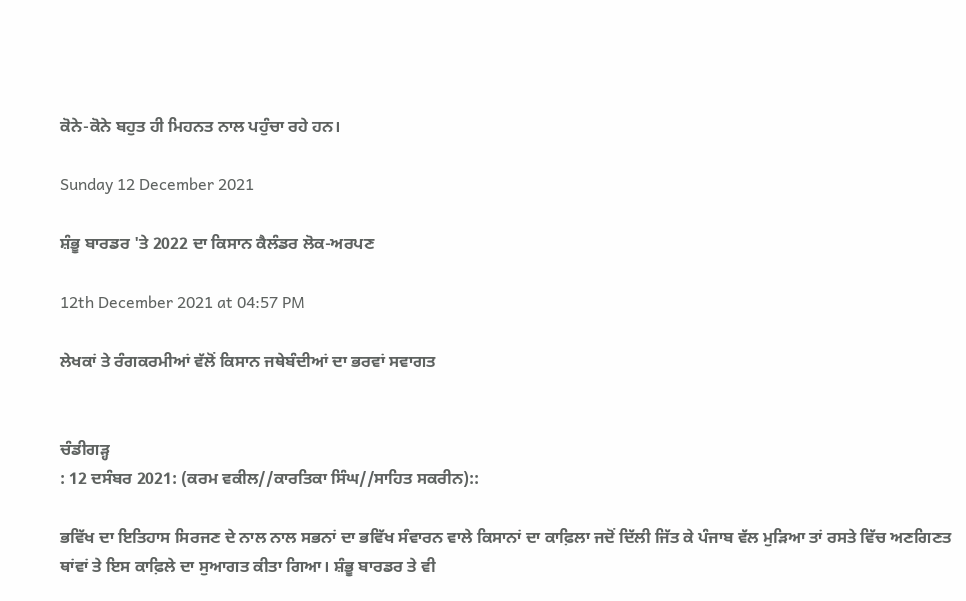ਕੋਨੇ-ਕੋਨੇ ਬਹੁਤ ਹੀ ਮਿਹਨਤ ਨਾਲ ਪਹੁੰਚਾ ਰਹੇ ਹਨ।

Sunday 12 December 2021

ਸ਼ੰਭੂ ਬਾਰਡਰ 'ਤੇ 2022 ਦਾ ਕਿਸਾਨ ਕੈਲੰਡਰ ਲੋਕ-ਅਰਪਣ

12th December 2021 at 04:57 PM

ਲੇਖਕਾਂ ਤੇ ਰੰਗਕਰਮੀਆਂ ਵੱਲੋਂ ਕਿਸਾਨ ਜਥੇਬੰਦੀਆਂ ਦਾ ਭਰਵਾਂ ਸਵਾਗਤ


ਚੰਡੀਗੜ੍ਹ
: 12 ਦਸੰਬਰ 2021: (ਕਰਮ ਵਕੀਲ//ਕਾਰਤਿਕਾ ਸਿੰਘ//ਸਾਹਿਤ ਸਕਰੀਨ)::

ਭਵਿੱਖ ਦਾ ਇਤਿਹਾਸ ਸਿਰਜਣ ਦੇ ਨਾਲ ਨਾਲ ਸਭਨਾਂ ਦਾ ਭਵਿੱਖ ਸੰਵਾਰਨ ਵਾਲੇ ਕਿਸਾਨਾਂ ਦਾ ਕਾਫ਼ਿਲਾ ਜਦੋਂ ਦਿੱਲੀ ਜਿੱਤ ਕੇ ਪੰਜਾਬ ਵੱਲ ਮੁੜਿਆ ਤਾਂ ਰਸਤੇ ਵਿੱਚ ਅਣਗਿਣਤ ਥਾਂਵਾਂ ਤੇ ਇਸ ਕਾਫ਼ਿਲੇ ਦਾ ਸੁਆਗਤ ਕੀਤਾ ਗਿਆ। ਸ਼ੰਭੂ ਬਾਰਡਰ ਤੇ ਵੀ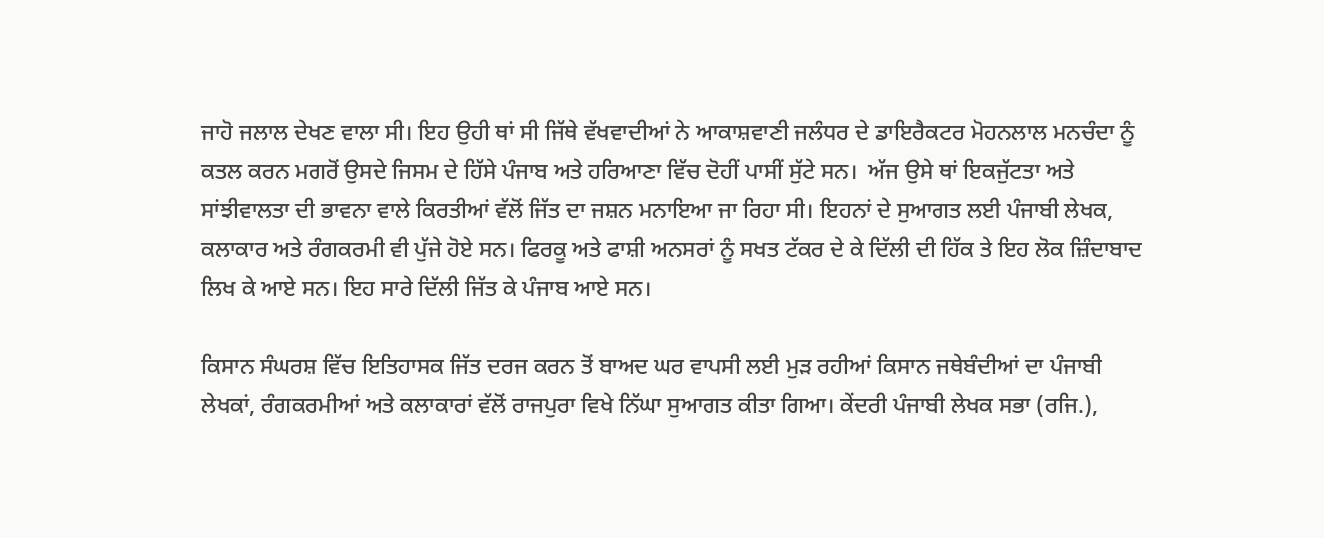ਜਾਹੋ ਜਲਾਲ ਦੇਖਣ ਵਾਲਾ ਸੀ। ਇਹ ਉਹੀ ਥਾਂ ਸੀ ਜਿੱਥੇ ਵੱਖਵਾਦੀਆਂ ਨੇ ਆਕਾਸ਼ਵਾਣੀ ਜਲੰਧਰ ਦੇ ਡਾਇਰੈਕਟਰ ਮੋਹਨਲਾਲ ਮਨਚੰਦਾ ਨੂੰ ਕਤਲ ਕਰਨ ਮਗਰੋਂ ਉਸਦੇ ਜਿਸਮ ਦੇ ਹਿੱਸੇ ਪੰਜਾਬ ਅਤੇ ਹਰਿਆਣਾ ਵਿੱਚ ਦੋਹੀਂ ਪਾਸੀਂ ਸੁੱਟੇ ਸਨ।  ਅੱਜ ਉਸੇ ਥਾਂ ਇਕਜੁੱਟਤਾ ਅਤੇ ਸਾਂਝੀਵਾਲਤਾ ਦੀ ਭਾਵਨਾ ਵਾਲੇ ਕਿਰਤੀਆਂ ਵੱਲੋਂ ਜਿੱਤ ਦਾ ਜਸ਼ਨ ਮਨਾਇਆ ਜਾ ਰਿਹਾ ਸੀ। ਇਹਨਾਂ ਦੇ ਸੁਆਗਤ ਲਈ ਪੰਜਾਬੀ ਲੇਖਕ, ਕਲਾਕਾਰ ਅਤੇ ਰੰਗਕਰਮੀ ਵੀ ਪੁੱਜੇ ਹੋਏ ਸਨ। ਫਿਰਕੂ ਅਤੇ ਫਾਸ਼ੀ ਅਨਸਰਾਂ ਨੂੰ ਸਖਤ ਟੱਕਰ ਦੇ ਕੇ ਦਿੱਲੀ ਦੀ ਹਿੱਕ ਤੇ ਇਹ ਲੋਕ ਜ਼ਿੰਦਾਬਾਦ ਲਿਖ ਕੇ ਆਏ ਸਨ। ਇਹ ਸਾਰੇ ਦਿੱਲੀ ਜਿੱਤ ਕੇ ਪੰਜਾਬ ਆਏ ਸਨ।

ਕਿਸਾਨ ਸੰਘਰਸ਼ ਵਿੱਚ ਇਤਿਹਾਸਕ ਜਿੱਤ ਦਰਜ ਕਰਨ ਤੋਂ ਬਾਅਦ ਘਰ ਵਾਪਸੀ ਲਈ ਮੁੜ ਰਹੀਆਂ ਕਿਸਾਨ ਜਥੇਬੰਦੀਆਂ ਦਾ ਪੰਜਾਬੀ ਲੇਖਕਾਂ, ਰੰਗਕਰਮੀਆਂ ਅਤੇ ਕਲਾਕਾਰਾਂ ਵੱਲੋਂ ਰਾਜਪੁਰਾ ਵਿਖੇ ਨਿੱਘਾ ਸੁਆਗਤ ਕੀਤਾ ਗਿਆ। ਕੇਂਦਰੀ ਪੰਜਾਬੀ ਲੇਖਕ ਸਭਾ (ਰਜਿ.),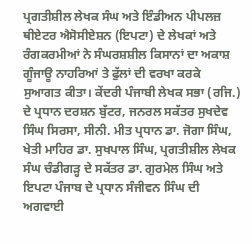ਪ੍ਰਗਤੀਸ਼ੀਲ ਲੇਖਕ ਸੰਘ ਅਤੇ ਇੰਡੀਅਨ ਪੀਪਲਜ਼ ਥੀਏਟਰ ਐਸੋਸੀਏਸ਼ਨ (ਇਪਟਾ) ਦੇ ਲੇਖਕਾਂ ਅਤੇ ਰੰਗਕਰਮੀਆਂ ਨੇ ਸੰਘਰਸ਼ਸ਼ੀਲ ਕਿਸਾਨਾਂ ਦਾ ਅਕਾਸ਼ ਗੂੰਜਾਊ ਨਾਹਰਿਆਂ ਤੇ ਫੁੱਲਾਂ ਦੀ ਵਰਖਾ ਕਰਕੇ ਸੁਆਗਤ ਕੀਤਾ। ਕੇਂਦਰੀ ਪੰਜਾਬੀ ਲੇਖਕ ਸਭਾ (ਰਜਿ.) ਦੇ ਪ੍ਰਧਾਨ ਦਰਸ਼ਨ ਬੁੱਟਰ, ਜਨਰਲ ਸਕੱਤਰ ਸੁਖਦੇਵ ਸਿੰਘ ਸਿਰਸਾ, ਸੀਨੀ. ਮੀਤ ਪ੍ਰਧਾਨ ਡਾ. ਜੋਗਾ ਸਿੰਘ, ਖੇਤੀ ਮਾਹਿਰ ਡਾ. ਸੁਖਪਾਲ ਸਿੰਘ, ਪ੍ਰਗਤੀਸ਼ੀਲ ਲੇਖਕ ਸੰਘ ਚੰਡੀਗੜ੍ਹ ਦੇ ਸਕੱਤਰ ਡਾ. ਗੁਰਮੇਲ ਸਿੰਘ ਅਤੇ ਇਪਟਾ ਪੰਜਾਬ ਦੇ ਪ੍ਰਧਾਨ ਸੰਜੀਵਨ ਸਿੰਘ ਦੀ ਅਗਵਾਈ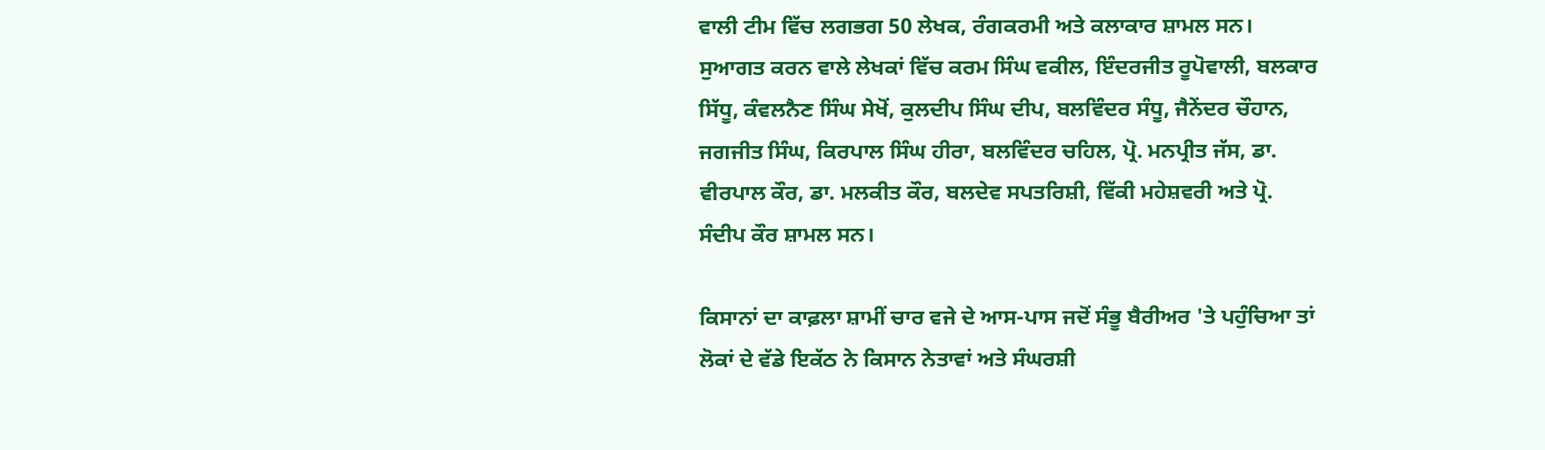ਵਾਲੀ ਟੀਮ ਵਿੱਚ ਲਗਭਗ 50 ਲੇਖਕ, ਰੰਗਕਰਮੀ ਅਤੇ ਕਲਾਕਾਰ ਸ਼ਾਮਲ ਸਨ। ਸੁਆਗਤ ਕਰਨ ਵਾਲੇ ਲੇਖਕਾਂ ਵਿੱਚ ਕਰਮ ਸਿੰਘ ਵਕੀਲ, ਇੰਦਰਜੀਤ ਰੂਪੋਵਾਲੀ, ਬਲਕਾਰ ਸਿੱਧੂ, ਕੰਵਲਨੈਣ ਸਿੰਘ ਸੇਖੋਂ, ਕੁਲਦੀਪ ਸਿੰਘ ਦੀਪ, ਬਲਵਿੰਦਰ ਸੰਧੂ, ਜੈਨੇਂਦਰ ਚੌਹਾਨ, ਜਗਜੀਤ ਸਿੰਘ, ਕਿਰਪਾਲ ਸਿੰਘ ਹੀਰਾ, ਬਲਵਿੰਦਰ ਚਹਿਲ, ਪ੍ਰੋ. ਮਨਪ੍ਰੀਤ ਜੱਸ, ਡਾ. ਵੀਰਪਾਲ ਕੌਰ, ਡਾ. ਮਲਕੀਤ ਕੌਰ, ਬਲਦੇਵ ਸਪਤਰਿਸ਼ੀ, ਵਿੱਕੀ ਮਹੇਸ਼ਵਰੀ ਅਤੇ ਪ੍ਰੋ. ਸੰਦੀਪ ਕੌਰ ਸ਼ਾਮਲ ਸਨ।

ਕਿਸਾਨਾਂ ਦਾ ਕਾਫ਼ਲਾ ਸ਼ਾਮੀਂ ਚਾਰ ਵਜੇ ਦੇ ਆਸ-ਪਾਸ ਜਦੋਂ ਸੰਭੂ ਬੈਰੀਅਰ 'ਤੇ ਪਹੁੰਚਿਆ ਤਾਂ ਲੋਕਾਂ ਦੇ ਵੱਡੇ ਇਕੱਠ ਨੇ ਕਿਸਾਨ ਨੇਤਾਵਾਂ ਅਤੇ ਸੰਘਰਸ਼ੀ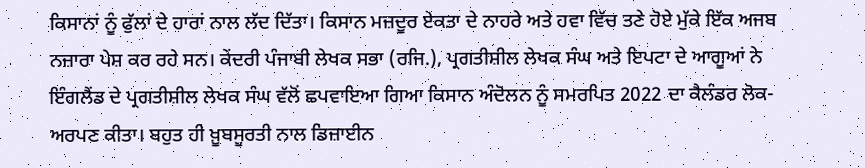ਕਿਸਾਨਾਂ ਨੂੰ ਫੁੱਲਾਂ ਦੇ ਹਾਰਾਂ ਨਾਲ ਲੱਦ ਦਿੱਤਾ। ਕਿਸਾਨ ਮਜ਼ਦੂਰ ਏਕਤਾ ਦੇ ਨਾਹਰੇ ਅਤੇ ਹਵਾ ਵਿੱਚ ਤਣੇ ਹੋਏ ਮੁੱਕੇ ਇੱਕ ਅਜਬ ਨਜ਼ਾਰਾ ਪੇਸ਼ ਕਰ ਰਹੇ ਸਨ। ਕੇਂਦਰੀ ਪੰਜਾਬੀ ਲੇਖਕ ਸਭਾ (ਰਜਿ.), ਪ੍ਰਗਤੀਸ਼ੀਲ ਲੇਖਕ ਸੰਘ ਅਤੇ ਇਪਟਾ ਦੇ ਆਗੂਆਂ ਨੇ ਇੰਗਲੈਂਡ ਦੇ ਪ੍ਰਗਤੀਸ਼ੀਲ ਲੇਖਕ ਸੰਘ ਵੱਲੋਂ ਛਪਵਾਇਆ ਗਿਆ ਕਿਸਾਨ ਅੰਦੋਲਨ ਨੂੰ ਸਮਰਪਿਤ 2022 ਦਾ ਕੈਲੰਡਰ ਲੋਕ-ਅਰਪਣ ਕੀਤਾ। ਬਹੁਤ ਹੀ ਖ਼ੂਬਸੂਰਤੀ ਨਾਲ ਡਿਜ਼ਾਈਨ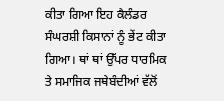ਕੀਤਾ ਗਿਆ ਇਹ ਕੈਲੰਡਰ ਸੰਘਰਸ਼ੀ ਕਿਸਾਨਾਂ ਨੂੰ ਭੇਂਟ ਕੀਤਾ ਗਿਆ। ਥਾਂ ਥਾਂ ਉੱਪਰ ਧਾਰਮਿਕ ਤੇ ਸਮਾਜਿਕ ਜਥੇਬੰਦੀਆਂ ਵੱਲੋਂ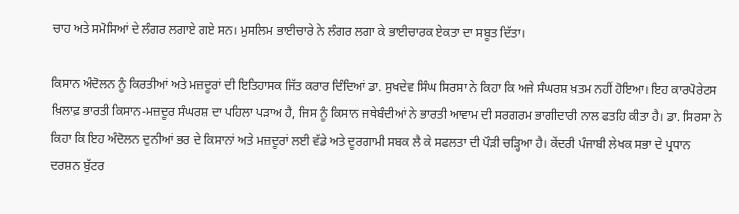ਚਾਹ ਅਤੇ ਸਮੋਸਿਆਂ ਦੇ ਲੰਗਰ ਲਗਾਏ ਗਏ ਸਨ। ਮੁਸਲਿਮ ਭਾਈਚਾਰੇ ਨੇ ਲੰਗਰ ਲਗਾ ਕੇ ਭਾਈਚਾਰਕ ਏਕਤਾ ਦਾ ਸਬੂਤ ਦਿੱਤਾ।

ਕਿਸਾਨ ਅੰਦੋਲਨ ਨੂੰ ਕਿਰਤੀਆਂ ਅਤੇ ਮਜ਼ਦੂਰਾਂ ਦੀ ਇਤਿਹਾਸਕ ਜਿੱਤ ਕਰਾਰ ਦਿੰਦਿਆਂ ਡਾ. ਸੁਖਦੇਵ ਸਿੰਘ ਸਿਰਸਾ ਨੇ ਕਿਹਾ ਕਿ ਅਜੇ ਸੰਘਰਸ਼ ਖ਼ਤਮ ਨਹੀਂ ਹੋਇਆ। ਇਹ ਕਾਰਪੋਰੇਟਸ ਖ਼ਿਲਾਫ਼ ਭਾਰਤੀ ਕਿਸਾਨ-ਮਜ਼ਦੂਰ ਸੰਘਰਸ਼ ਦਾ ਪਹਿਲਾ ਪੜਾਅ ਹੈ, ਜਿਸ ਨੂੰ ਕਿਸਾਨ ਜਥੇਬੰਦੀਆਂ ਨੇ ਭਾਰਤੀ ਆਵਾਮ ਦੀ ਸਰਗਰਮ ਭਾਗੀਦਾਰੀ ਨਾਲ ਫਤਹਿ ਕੀਤਾ ਹੈ। ਡਾ. ਸਿਰਸਾ ਨੇ ਕਿਹਾ ਕਿ ਇਹ ਅੰਦੋਲਨ ਦੁਨੀਆਂ ਭਰ ਦੇ ਕਿਸਾਨਾਂ ਅਤੇ ਮਜ਼ਦੂਰਾਂ ਲਈ ਵੱਡੇ ਅਤੇ ਦੂਰਗਾਮੀ ਸਬਕ ਲੈ ਕੇ ਸਫਲਤਾ ਦੀ ਪੌੜੀ ਚੜ੍ਹਿਆ ਹੈ। ਕੇਂਦਰੀ ਪੰਜਾਬੀ ਲੇਖਕ ਸਭਾ ਦੇ ਪ੍ਰਧਾਨ ਦਰਸ਼ਨ ਬੁੱਟਰ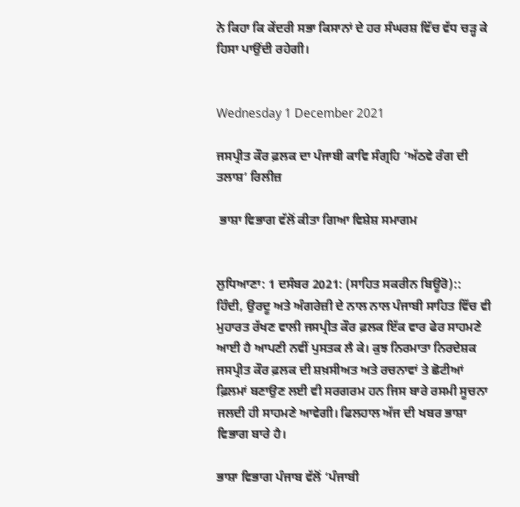ਨੇ ਕਿਹਾ ਕਿ ਕੇਂਦਰੀ ਸਭਾ ਕਿਸਾਨਾਂ ਦੇ ਹਰ ਸੰਘਰਸ਼ ਵਿੱਚ ਵੱਧ ਚੜ੍ਹ ਕੇ ਹਿਸਾ ਪਾਉਂਦੀ ਰਹੇਗੀ।


Wednesday 1 December 2021

ਜਸਪ੍ਰੀਤ ਕੌਰ ਫ਼ਲਕ ਦਾ ਪੰਜਾਬੀ ਕਾਵਿ ਸੰਗ੍ਰਹਿ ‘ਅੱਠਵੇ ਰੰਗ ਦੀ ਤਲਾਸ਼’ ਰਿਲੀਜ਼

 ਭਾਸ਼ਾ ਵਿਭਾਗ ਵੱਲੋਂ ਕੀਤਾ ਗਿਆ ਵਿਸ਼ੇਸ਼ ਸਮਾਗਮ


ਲੁਧਿਆਣਾ: 1 ਦਸੰਬਰ 2021: (ਸਾਹਿਤ ਸਕਰੀਨ ਬਿਊਰੋ)::
ਹਿੰਦੀ, ਉਰਦੂ ਅਤੇ ਅੰਗਰੇਜ਼ੀ ਦੇ ਨਾਲ ਨਾਲ ਪੰਜਾਬੀ ਸਾਹਿਤ ਵਿੱਚ ਵੀ ਮੁਹਾਰਤ ਰੱਖਣ ਵਾਲੀ ਜਸਪ੍ਰੀਤ ਕੌਰ ਫ਼ਲਕ ਇੱਕ ਵਾਰ ਫੇਰ ਸਾਹਮਣੇ ਆਈ ਹੈ ਆਪਣੀ ਨਵੀਂ ਪੁਸਤਕ ਲੈ ਕੇ। ਕੁਝ ਨਿਰਮਾਤਾ ਨਿਰਦੇਸ਼ਕ ਜਸਪ੍ਰੀਤ ਕੌਰ ਫ਼ਲਕ ਦੀ ਸ਼ਖ਼ਸੀਅਤ ਅਤੇ ਰਚਨਾਵਾਂ ਤੇ ਛੋਟੀਆਂ ਫ਼ਿਲਮਾਂ ਬਣਾਉਣ ਲਈ ਵੀ ਸਰਗਰਮ ਹਨ ਜਿਸ ਬਾਰੇ ਰਸਮੀ ਸੂਚਨਾ ਜਲਦੀ ਹੀ ਸਾਹਮਣੇ ਆਵੇਗੀ। ਫਿਲਹਾਲ ਅੱਜ ਦੀ ਖਬਰ ਭਾਸ਼ਾ ਵਿਭਾਗ ਬਾਰੇ ਹੈ।

ਭਾਸ਼ਾ ਵਿਭਾਗ ਪੰਜਾਬ ਵੱਲੋਂ ‘ਪੰਜਾਬੀ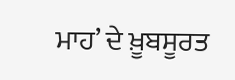ਮਾਹ’ ਦੇ ਖ਼ੂਬਸੂਰਤ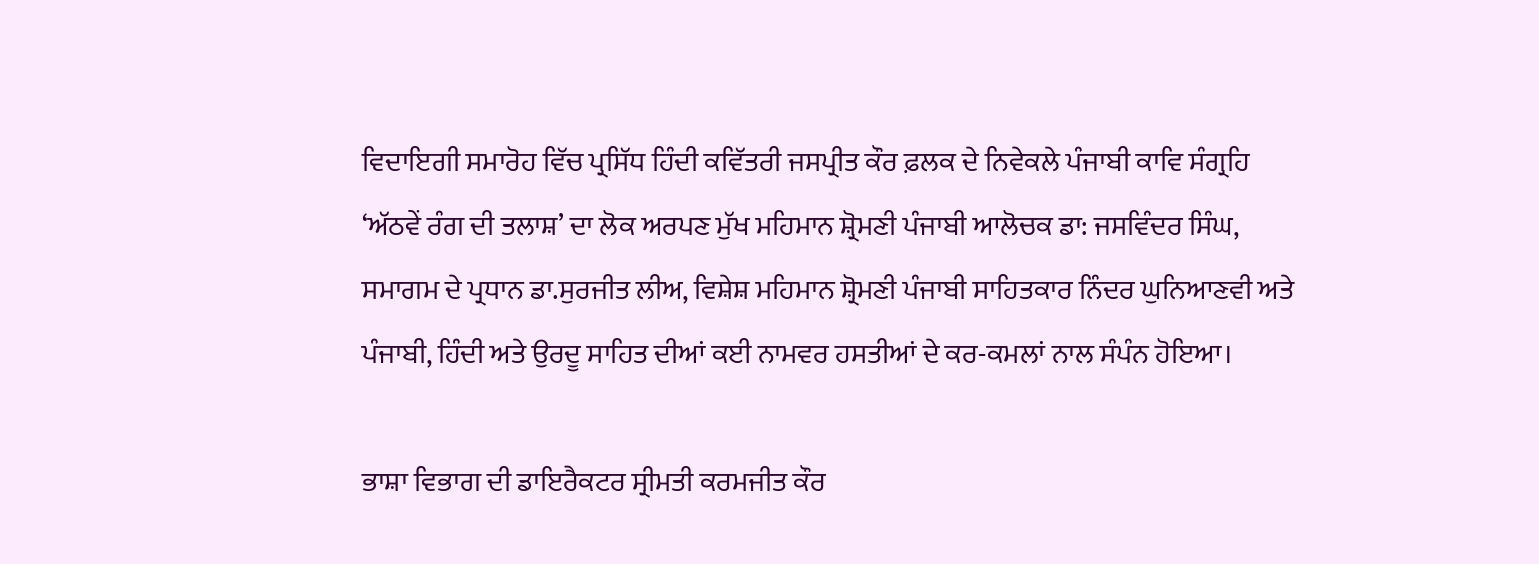ਵਿਦਾਇਗੀ ਸਮਾਰੋਹ ਵਿੱਚ ਪ੍ਰਸਿੱਧ ਹਿੰਦੀ ਕਵਿੱਤਰੀ ਜਸਪ੍ਰੀਤ ਕੌਰ ਫ਼ਲਕ ਦੇ ਨਿਵੇਕਲੇ ਪੰਜਾਬੀ ਕਾਵਿ ਸੰਗ੍ਰਹਿ ‘ਅੱਠਵੇਂ ਰੰਗ ਦੀ ਤਲਾਸ਼’ ਦਾ ਲੋਕ ਅਰਪਣ ਮੁੱਖ ਮਹਿਮਾਨ ਸ਼੍ਰੋਮਣੀ ਪੰਜਾਬੀ ਆਲੋਚਕ ਡਾ: ਜਸਵਿੰਦਰ ਸਿੰਘ, ਸਮਾਗਮ ਦੇ ਪ੍ਰਧਾਨ ਡਾ.ਸੁਰਜੀਤ ਲੀਅ, ਵਿਸ਼ੇਸ਼ ਮਹਿਮਾਨ ਸ਼੍ਰੋਮਣੀ ਪੰਜਾਬੀ ਸਾਹਿਤਕਾਰ ਨਿੰਦਰ ਘੁਨਿਆਣਵੀ ਅਤੇ ਪੰਜਾਬੀ, ਹਿੰਦੀ ਅਤੇ ਉਰਦੂ ਸਾਹਿਤ ਦੀਆਂ ਕਈ ਨਾਮਵਰ ਹਸਤੀਆਂ ਦੇ ਕਰ-ਕਮਲਾਂ ਨਾਲ ਸੰਪੰਨ ਹੋਇਆ।

ਭਾਸ਼ਾ ਵਿਭਾਗ ਦੀ ਡਾਇਰੈਕਟਰ ਸ੍ਰੀਮਤੀ ਕਰਮਜੀਤ ਕੌਰ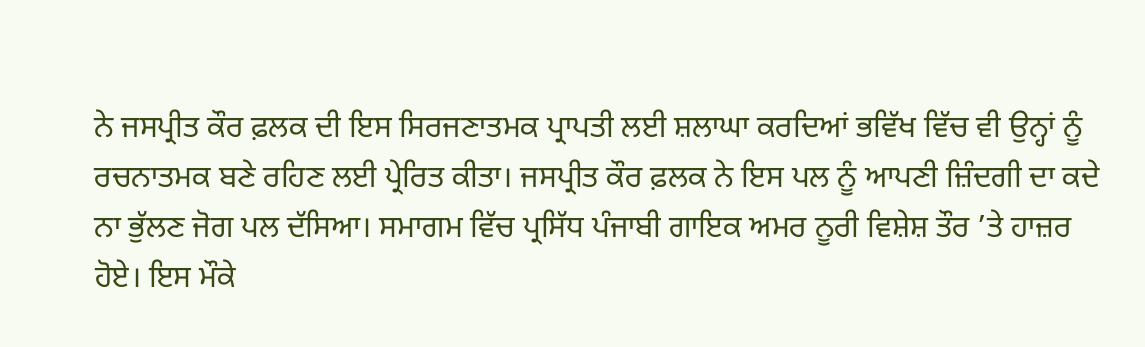ਨੇ ਜਸਪ੍ਰੀਤ ਕੌਰ ਫ਼ਲਕ ਦੀ ਇਸ ਸਿਰਜਣਾਤਮਕ ਪ੍ਰਾਪਤੀ ਲਈ ਸ਼ਲਾਘਾ ਕਰਦਿਆਂ ਭਵਿੱਖ ਵਿੱਚ ਵੀ ਉਨ੍ਹਾਂ ਨੂੰ ਰਚਨਾਤਮਕ ਬਣੇ ਰਹਿਣ ਲਈ ਪ੍ਰੇਰਿਤ ਕੀਤਾ। ਜਸਪ੍ਰੀਤ ਕੌਰ ਫ਼ਲਕ ਨੇ ਇਸ ਪਲ ਨੂੰ ਆਪਣੀ ਜ਼ਿੰਦਗੀ ਦਾ ਕਦੇ ਨਾ ਭੁੱਲਣ ਜੋਗ ਪਲ ਦੱਸਿਆ। ਸਮਾਗਮ ਵਿੱਚ ਪ੍ਰਸਿੱਧ ਪੰਜਾਬੀ ਗਾਇਕ ਅਮਰ ਨੂਰੀ ਵਿਸ਼ੇਸ਼ ਤੌਰ ’ਤੇ ਹਾਜ਼ਰ ਹੋਏ। ਇਸ ਮੌਕੇ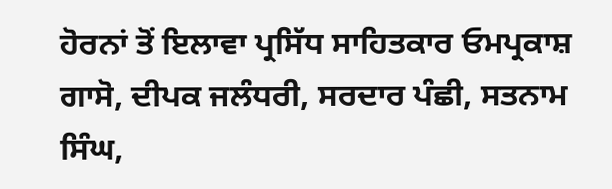ਹੋਰਨਾਂ ਤੋਂ ਇਲਾਵਾ ਪ੍ਰਸਿੱਧ ਸਾਹਿਤਕਾਰ ਓਮਪ੍ਰਕਾਸ਼ ਗਾਸੋ, ਦੀਪਕ ਜਲੰਧਰੀ, ਸਰਦਾਰ ਪੰਛੀ, ਸਤਨਾਮ ਸਿੰਘ,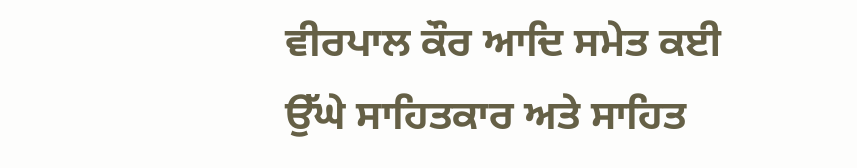ਵੀਰਪਾਲ ਕੌਰ ਆਦਿ ਸਮੇਤ ਕਈ ਉੱਘੇ ਸਾਹਿਤਕਾਰ ਅਤੇ ਸਾਹਿਤ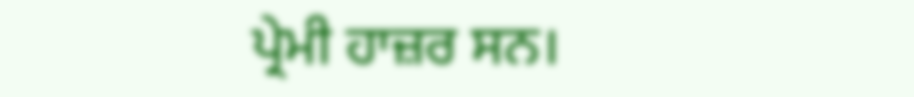ਪ੍ਰੇਮੀ ਹਾਜ਼ਰ ਸਨ।